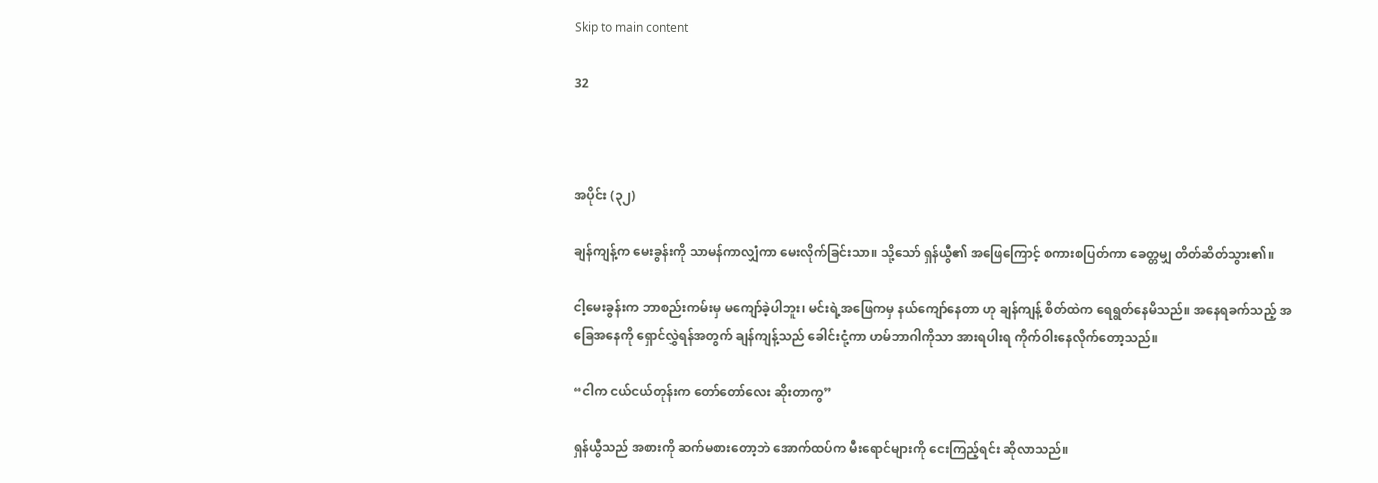Skip to main content

32



အပိုင်း (၃၂)

ချန်ကျန့်က မေးခွန်းကို သာမန်ကာလျှံကာ မေးလိုက်ခြင်းသာ။ သို့သော် ရှန်ယွီ၏ အဖြေကြောင့် စကားစပြတ်ကာ ခေတ္တမျှ တိတ်ဆိတ်သွား၏။

ငါ့မေးခွန်းက ဘာစည်းကမ်းမှ မကျော်ခဲ့ပါဘူး၊ မင်းရဲ့အဖြေကမှ နယ်ကျော်နေတာ ဟု ချန်ကျန့် စိတ်ထဲက ရေရွတ်နေမိသည်။ အနေရခက်သည့် အခြေအနေကို ရှောင်လွှဲရန်အတွက် ချန်ကျန့်သည် ခေါင်းငုံ့ကာ ဟမ်ဘာဂါကိုသာ အားရပါးရ ကိုက်ဝါးနေလိုက်တော့သည်။

“ငါက ငယ်ငယ်တုန်းက တော်တော်လေး ဆိုးတာကွ”

ရှန်ယွီသည် အစားကို ဆက်မစားတော့ဘဲ အောက်ထပ်က မီးရောင်များကို ငေးကြည့်ရင်း ဆိုလာသည်။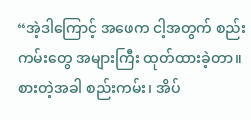“အဲ့ဒါကြောင့် အဖေက ငါ့အတွက် စည်းကမ်းတွေ အများကြီး ထုတ်ထားခဲ့တာ။ စားတဲ့အခါ စည်းကမ်း၊ အိပ်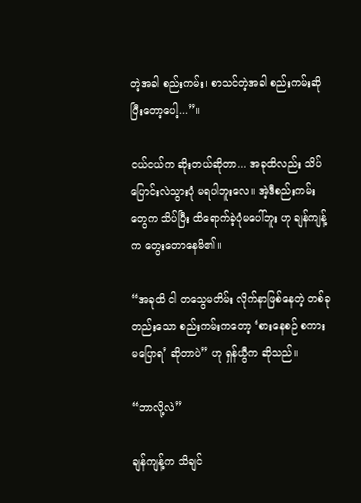တဲ့အခါ စည်းကမ်း၊ စာသင်တဲ့အခါ စည်းကမ်းဆိုပြီးတော့ပေါ့...”။

ငယ်ငယ်က ဆိုးတယ်ဆိုတာ... အခုထိလည်း သိပ်ပြောင်းလဲသွားပုံ မရပါဘူးလေ။ အဲ့ဒီစည်းကမ်းတွေက သိပ်ပြီး ထိရောက်ခဲ့ပုံမပေါ်ဘူး ဟု ချန်ကျန့်က တွေးတောနေမိ၏။

“အခုထိ ငါ တသွေမတိမ်း လိုက်နာဖြစ်နေတဲ့ တစ်ခုတည်းသော စည်းကမ်းကတော့ ‘စားနေစဉ် စကားမပြောရ’ ဆိုတာပဲ” ဟု ရှန်ယွီက ဆိုသည်။

“ဘာလို့လဲ”

ချန်ကျန့်က သိချင်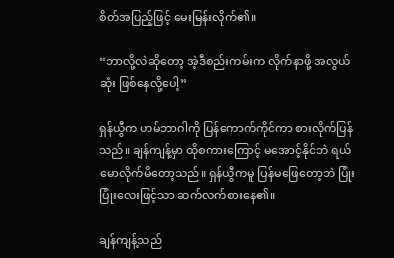စိတ်အပြည့်ဖြင့် မေးမြန်းလိုက်၏။

“ဘာလို့လဲဆိုတော့ အဲ့ဒီစည်းကမ်းက လိုက်နာဖို့ အလွယ်ဆုံး ဖြစ်နေလို့ပေါ့”

ရှန်ယွီက ဟမ်ဘာဂါကို ပြန်ကောက်ကိုင်ကာ စားလိုက်ပြန်သည်။ ချန်ကျန့်မှာ ထိုစကားကြောင့် မအောင့်နိုင်ဘဲ ရယ်မောလိုက်မိတော့သည်။ ရှန်ယွီကမူ ပြန်မဖြေတော့ဘဲ ပြုံးပြုံးလေးဖြင့်သာ ဆက်လက်စားနေ၏။

ချန်ကျန့်သည်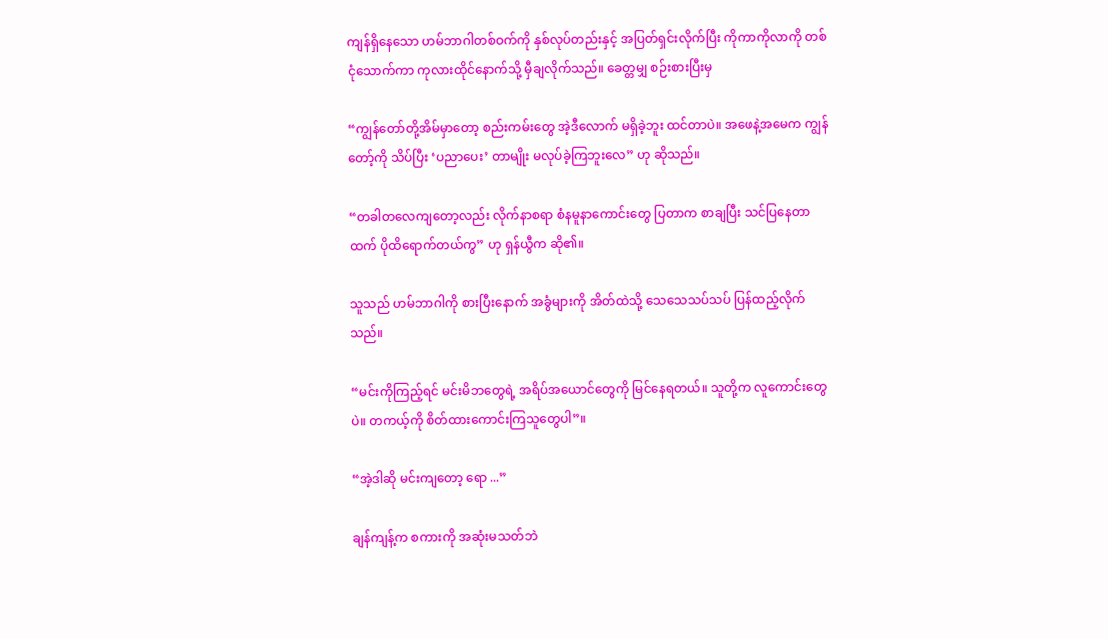ကျန်ရှိနေသော ဟမ်ဘာဂါတစ်ဝက်ကို နှစ်လုပ်တည်းနှင့် အပြတ်ရှင်းလိုက်ပြီး ကိုကာကိုလာကို တစ်ငုံသောက်ကာ ကုလားထိုင်နောက်သို့ မှီချလိုက်သည်။ ခေတ္တမျှ စဉ်းစားပြီးမှ

“ကျွန်တော်တို့အိမ်မှာတော့ စည်းကမ်းတွေ အဲ့ဒီလောက် မရှိခဲ့ဘူး ထင်တာပဲ။ အဖေနဲ့အမေက ကျွန်တော့်ကို သိပ်ပြီး ‘ပညာပေး’ တာမျိုး မလုပ်ခဲ့ကြဘူးလေ” ဟု ဆိုသည်။

“တခါတလေကျတော့လည်း လိုက်နာစရာ စံနမူနာကောင်းတွေ ပြတာက စာချပြီး သင်ပြနေတာထက် ပိုထိရောက်တယ်ကွ” ဟု ရှန်ယွီက ဆို၏။

သူသည် ဟမ်ဘာဂါကို စားပြီးနောက် အခွံများကို အိတ်ထဲသို့ သေသေသပ်သပ် ပြန်ထည့်လိုက်သည်။

“မင်းကိုကြည့်ရင် မင်းမိဘတွေရဲ့ အရိပ်အယောင်တွေကို မြင်နေရတယ်။ သူတို့က လူကောင်းတွေပဲ။ တကယ့်ကို စိတ်ထားကောင်းကြသူတွေပါ”။

“အဲ့ဒါဆို မင်းကျတော့ ရော ...”

ချန်ကျန့်က စကားကို အဆုံးမသတ်ဘဲ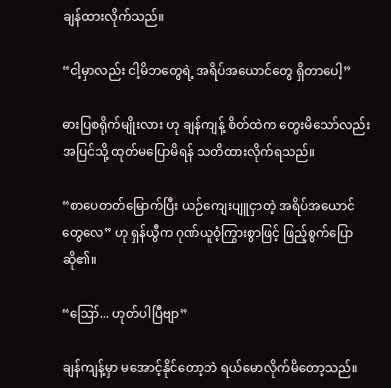ချန်ထားလိုက်သည်။

“ငါ့မှာလည်း ငါ့မိဘတွေရဲ့ အရိပ်အယောင်တွေ ရှိတာပေါ့”

ဓားပြစရိုက်မျိုးလား ဟု ချန်ကျန့် စိတ်ထဲက တွေးမိသော်လည်း အပြင်သို့ ထုတ်မပြောမိရန် သတိထားလိုက်ရသည်။

“စာပေတတ်မြောက်ပြီး ယဉ်ကျေးပျူငှာတဲ့ အရိပ်အယောင်တွေလေ” ဟု ရှန်ယွီက ဂုဏ်ယူဝံ့ကြွားစွာဖြင့် ဖြည့်စွက်ပြောဆို၏။

“ဪ... ဟုတ်ပါပြီဗျာ”

ချန်ကျန့်မှာ မအောင့်နိုင်တော့ဘဲ ရယ်မောလိုက်မိတော့သည်။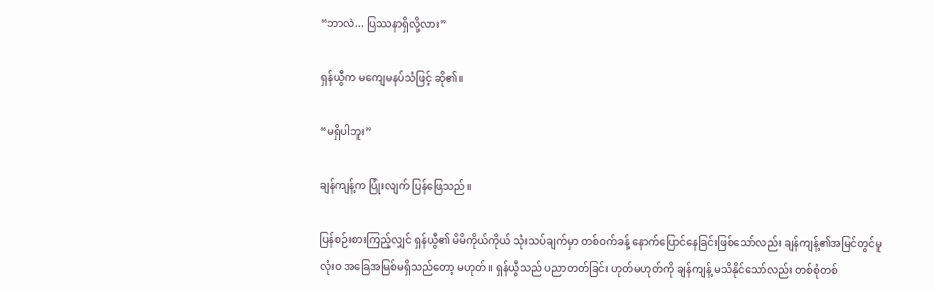“ဘာလဲ... ပြဿနာရှိလို့လား”

ရှန်ယွီက မကျေမနပ်သံဖြင့် ဆို၏။

“မရှိပါဘူး”

ချန်ကျန့်က ပြုံးလျက် ပြန်ဖြေသည်။

ပြန်စဉ်းစားကြည့်လျှင် ရှန်ယွီ၏ မိမိကိုယ်ကိုယ် သုံးသပ်ချက်မှာ တစ်ဝက်ခန့် နောက်ပြောင်နေခြင်းဖြစ်သော်လည်း ချန်ကျန့်၏အမြင်တွင်မူ လုံးဝ အခြေအမြစ်မရှိသည်တော့ မဟုတ်။ ရှန်ယွီသည် ပညာတတ်ခြင်း ဟုတ်မဟုတ်ကို ချန်ကျန့် မသိနိုင်သော်လည်း တစ်စုံတစ်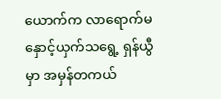ယောက်က လာရောက်မနှောင့်ယှက်သရွေ့ ရှန်ယွီမှာ အမှန်တကယ်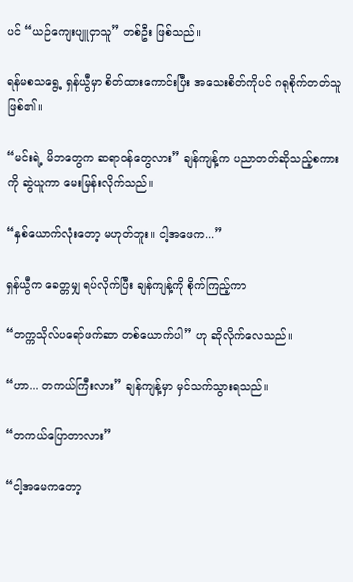ပင် “ယဉ်ကျေးပျူငှာသူ” တစ်ဦး ဖြစ်သည်။

ရန်မစသရွေ့ ရှန်ယွီမှာ စိတ်ထားကောင်းပြီး အသေးစိတ်ကိုပင် ဂရုစိုက်တတ်သူဖြစ်၏။

“မင်းရဲ့ မိဘတွေက ဆရာဝန်တွေလား” ချန်ကျန့်က ပညာတတ်ဆိုသည့်စကားကို ဆွဲယူကာ မေးမြန်းလိုက်သည်။

“နှစ်ယောက်လုံးတော့ မဟုတ်ဘူး။ ငါ့အဖေက...”

ရှန်ယွီက ခေတ္တမျှ ရပ်လိုက်ပြီး ချန်ကျန့်ကို စိုက်ကြည့်ကာ

“တက္ကသိုလ်ပရော်ဖက်ဆာ တစ်ယောက်ပါ” ဟု ဆိုလိုက်လေသည်။

“ဟာ... တကယ်ကြီးလား” ချန်ကျန့်မှာ မှင်သက်သွားရသည်။

“တကယ်ပြောတာလား”

“ငါ့အမေကတော့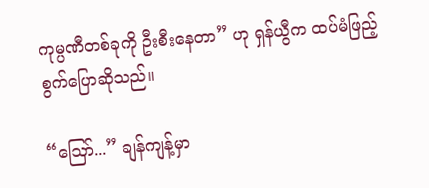ကုမ္ပဏီတစ်ခုကို ဦးစီးနေတာ” ဟု ရှန်ယွီက ထပ်မံဖြည့်စွက်ပြောဆိုသည်။

“ဪ...” ချန်ကျန့်မှာ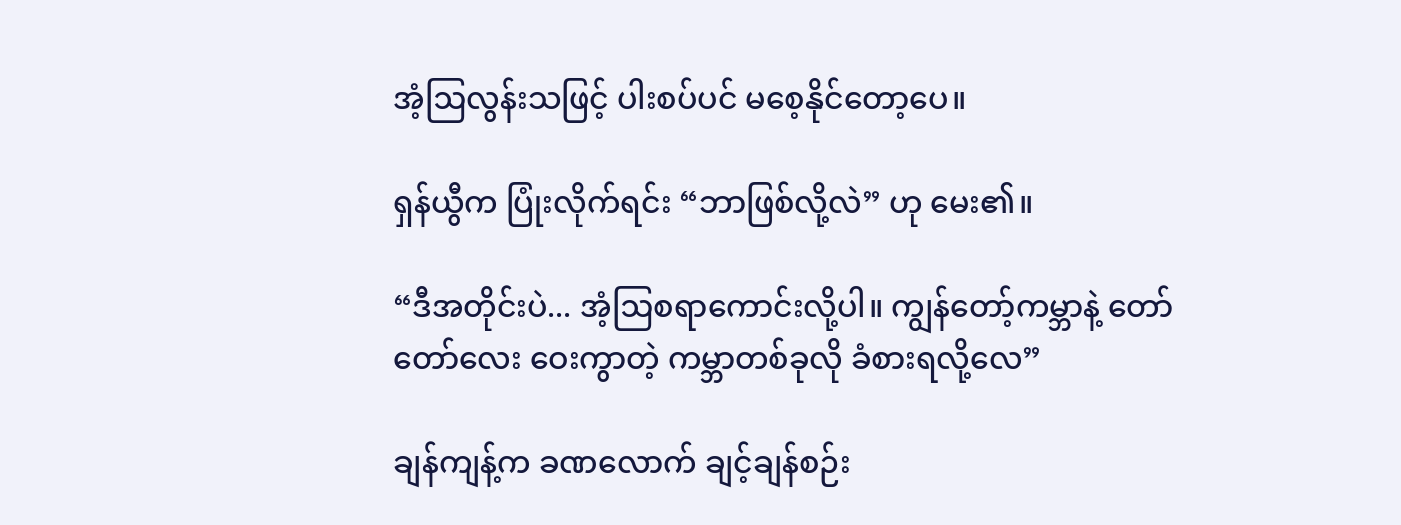အံ့ဩလွန်းသဖြင့် ပါးစပ်ပင် မစေ့နိုင်တော့ပေ။

ရှန်ယွီက ပြုံးလိုက်ရင်း “ဘာဖြစ်လို့လဲ” ဟု မေး၏။

“ဒီအတိုင်းပဲ... အံ့ဩစရာကောင်းလို့ပါ။ ကျွန်တော့်ကမ္ဘာနဲ့ တော်တော်လေး ဝေးကွာတဲ့ ကမ္ဘာတစ်ခုလို ခံစားရလို့လေ”

ချန်ကျန့်က ခဏလောက် ချင့်ချန်စဉ်း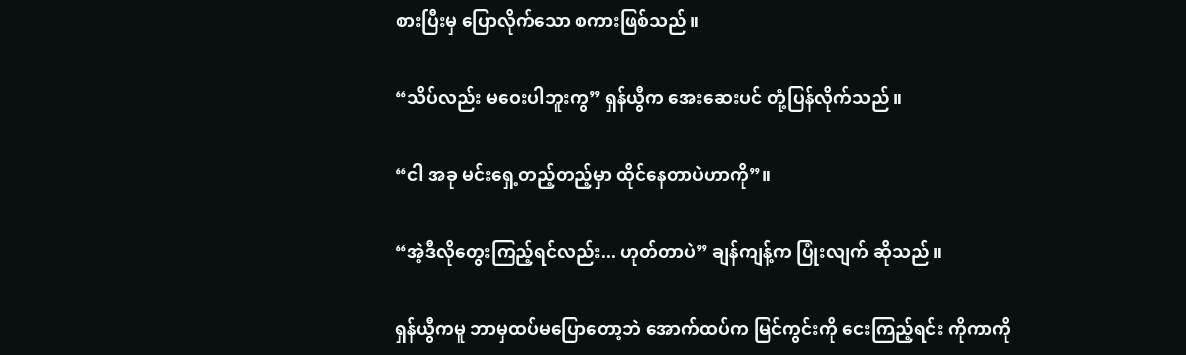စားပြီးမှ ပြောလိုက်သော စကားဖြစ်သည်။

“သိပ်လည်း မဝေးပါဘူးကွ” ရှန်ယွီက အေးဆေးပင် တုံ့ပြန်လိုက်သည်။

“ငါ အခု မင်းရှေ့တည့်တည့်မှာ ထိုင်နေတာပဲဟာကို”။

“အဲ့ဒီလိုတွေးကြည့်ရင်လည်း... ဟုတ်တာပဲ” ချန်ကျန့်က ပြုံးလျက် ဆိုသည်။

ရှန်ယွီကမူ ဘာမှထပ်မပြောတော့ဘဲ အောက်ထပ်က မြင်ကွင်းကို ငေးကြည့်ရင်း ကိုကာကို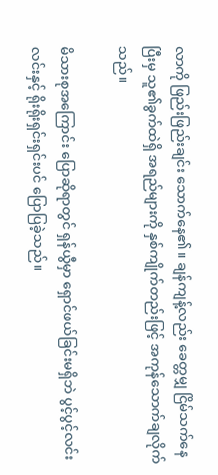လာကို ဖြည်းဖြည်းချင်း သောက်နေ၏။ ချန်ကျန့်လည်း ခေတ္တမျှ ငြိမ်သက်နေပြီးမှ သူ၏ခွက်ထဲရှိ အရည်များကို နှစ်ကျိုက်တည်းဖြင့် အကုန်သောက်ချလိုက်သည်။

မိသားစုအကြောင်း ပြောဆိုရာတွင် ရှန်ယွီမှာ ရှောင်ဖယ်ခြင်းမရှိဘဲ ပွင့်ပွင့်လင်းလင်းနှင့် ရိုးရိုးရှင်းရှင်းပင် ပြောပြခဲ့သည်။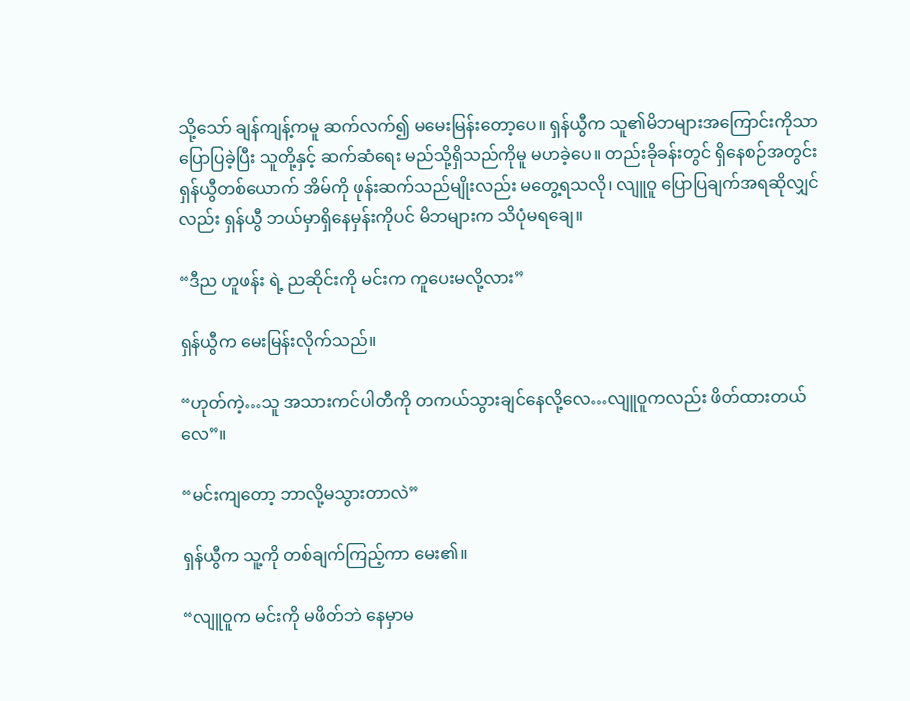သို့သော် ချန်ကျန့်ကမူ ဆက်လက်၍ မမေးမြန်းတော့ပေ။ ရှန်ယွီက သူ၏မိဘများအကြောင်းကိုသာ ပြောပြခဲ့ပြီး သူတို့နှင့် ဆက်ဆံရေး မည်သို့ရှိသည်ကိုမူ မဟခဲ့ပေ။ တည်းခိုခန်းတွင် ရှိနေစဉ်အတွင်း ရှန်ယွီတစ်ယောက် အိမ်ကို ဖုန်းဆက်သည်မျိုးလည်း မတွေ့ရသလို၊ လျူဝူ ပြောပြချက်အရဆိုလျှင်လည်း ရှန်ယွီ ဘယ်မှာရှိနေမှန်းကိုပင် မိဘများက သိပုံမရချေ။

“ဒီည ဟူဖန်း ရဲ့ ညဆိုင်းကို မင်းက ကူပေးမလို့လား”

ရှန်ယွီက မေးမြန်းလိုက်သည်။

“ဟုတ်ကဲ့…သူ အသားကင်ပါတီကို တကယ်သွားချင်နေလို့လေ…လျူဝူကလည်း ဖိတ်ထားတယ်လေ”။

“မင်းကျတော့ ဘာလို့မသွားတာလဲ”

ရှန်ယွီက သူ့ကို တစ်ချက်ကြည့်ကာ မေး၏။

“လျူဝူက မင်းကို မဖိတ်ဘဲ နေမှာမ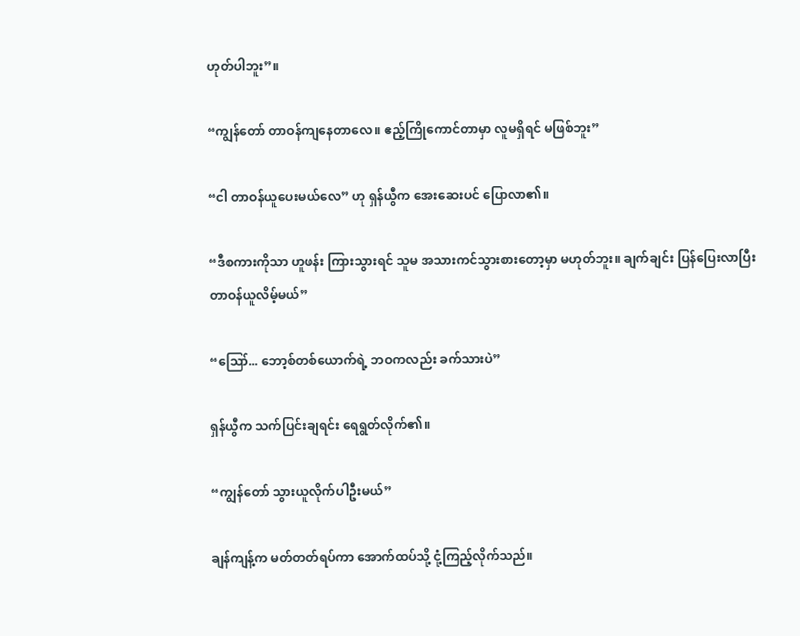ဟုတ်ပါဘူး”။

“ကျွန်တော် တာဝန်ကျနေတာလေ။ ဧည့်ကြိုကောင်တာမှာ လူမရှိရင် မဖြစ်ဘူး”

“ငါ တာဝန်ယူပေးမယ်လေ” ဟု ရှန်ယွီက အေးဆေးပင် ပြောလာ၏။

“ဒီစကားကိုသာ ဟူဖန်း ကြားသွားရင် သူမ အသားကင်သွားစားတော့မှာ မဟုတ်ဘူး။ ချက်ချင်း ပြန်ပြေးလာပြီး တာဝန်ယူလိမ့်မယ်”

“ဪ... ဘော့စ်တစ်ယောက်ရဲ့ ဘဝကလည်း ခက်သားပဲ”

ရှန်ယွီက သက်ပြင်းချရင်း ရေရွတ်လိုက်၏။

“ကျွန်တော် သွားယူလိုက်ပါဦးမယ်”

ချန်ကျန့်က မတ်တတ်ရပ်ကာ အောက်ထပ်သို့ ငုံ့ကြည့်လိုက်သည်။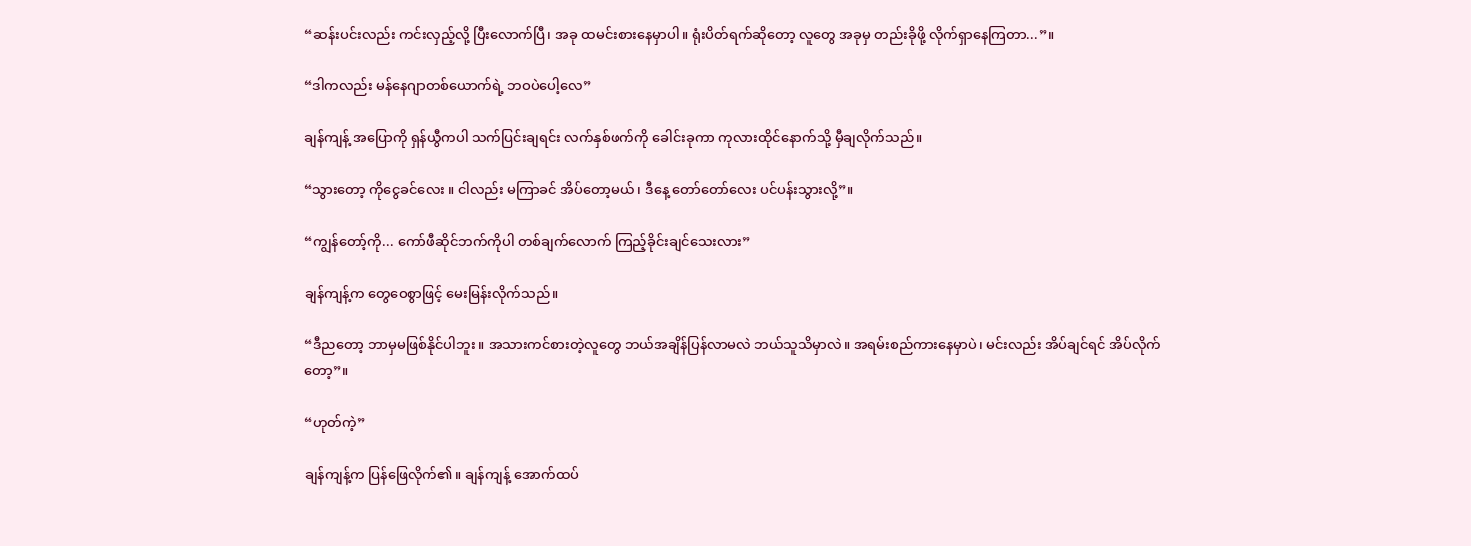“ဆန်းပင်းလည်း ကင်းလှည့်လို့ ပြီးလောက်ပြီ၊ အခု ထမင်းစားနေမှာပါ။ ရုံးပိတ်ရက်ဆိုတော့ လူတွေ အခုမှ တည်းခိုဖို့ လိုက်ရှာနေကြတာ...”။

“ဒါကလည်း မန်နေဂျာတစ်ယောက်ရဲ့ ဘဝပဲပေါ့လေ”

ချန်ကျန့် အပြောကို ရှန်ယွီကပါ သက်ပြင်းချရင်း လက်နှစ်ဖက်ကို ခေါင်းခုကာ ကုလားထိုင်နောက်သို့ မှီချလိုက်သည်။

“သွားတော့ ကိုငွေခင်လေး ။ ငါလည်း မကြာခင် အိပ်တော့မယ်၊ ဒီနေ့ တော်တော်လေး ပင်ပန်းသွားလို့”။

“ကျွန်တော့်ကို... ကော်ဖီဆိုင်ဘက်ကိုပါ တစ်ချက်လောက် ကြည့်ခိုင်းချင်သေးလား”

ချန်ကျန့်က တွေဝေစွာဖြင့် မေးမြန်းလိုက်သည်။

“ဒီညတော့ ဘာမှမဖြစ်နိုင်ပါဘူး။ အသားကင်စားတဲ့လူတွေ ဘယ်အချိန်ပြန်လာမလဲ ဘယ်သူသိမှာလဲ။ အရမ်းစည်ကားနေမှာပဲ၊ မင်းလည်း အိပ်ချင်ရင် အိပ်လိုက်တော့”။

“ဟုတ်ကဲ့”

ချန်ကျန့်က ပြန်ဖြေလိုက်၏။ ချန်ကျန့် အောက်ထပ်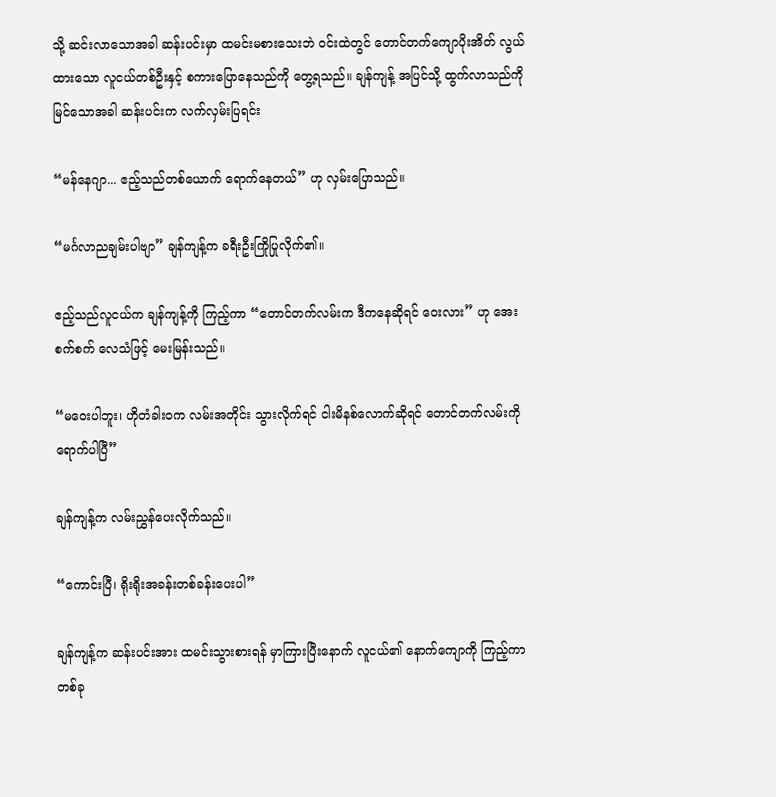သို့ ဆင်းလာသောအခါ ဆန်းပင်းမှာ ထမင်းမစားသေးဘဲ ဝင်းထဲတွင် တောင်တက်ကျောပိုးအိတ် လွယ်ထားသော လူငယ်တစ်ဦးနှင့် စကားပြောနေသည်ကို တွေ့ရသည်။ ချန်ကျန့် အပြင်သို့ ထွက်လာသည်ကို မြင်သောအခါ ဆန်းပင်းက လက်လှမ်းပြရင်း

“မန်နေဂျာ... ဧည့်သည်တစ်ယောက် ရောက်နေတယ်” ဟု လှမ်းပြောသည်။

“မင်္ဂလာညချမ်းပါဗျာ” ချန်ကျန့်က ခရီးဦးကြိုပြုလိုက်၏။

ဧည့်သည်လူငယ်က ချန်ကျန့်ကို ကြည့်ကာ “တောင်တက်လမ်းက ဒီကနေဆိုရင် ဝေးလား” ဟု အေးစက်စက် လေသံဖြင့် မေးမြန်းသည်။

“မဝေးပါဘူး၊ ဟိုတံခါးဝက လမ်းအတိုင်း သွားလိုက်ရင် ငါးမိနစ်လောက်ဆိုရင် တောင်တက်လမ်းကို ရောက်ပါပြီ”

ချန်ကျန့်က လမ်းညွှန်ပေးလိုက်သည်။

“ကောင်းပြီ၊ ရိုးရိုးအခန်းတစ်ခန်းပေးပါ”

ချန်ကျန့်က ဆန်းပင်းအား ထမင်းသွားစားရန် မှာကြားပြီးနောက် လူငယ်၏ နောက်ကျောကို ကြည့်ကာ တစ်ခု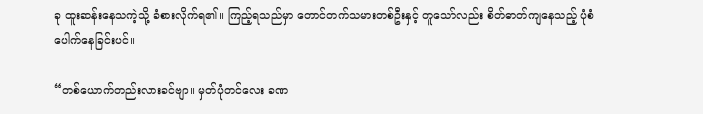ခု ထူးဆန်းနေသကဲ့သို့ ခံစားလိုက်ရ၏။ ကြည့်ရသည်မှာ တောင်တက်သမားတစ်ဦးနှင့် တူသော်လည်း စိတ်ဓာတ်ကျနေသည့် ပုံစံ ပေါက်နေခြင်းပင်။

“တစ်ယောက်တည်းလားခင်ဗျာ။ မှတ်ပုံတင်လေး ခဏ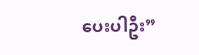ပေးပါဦး”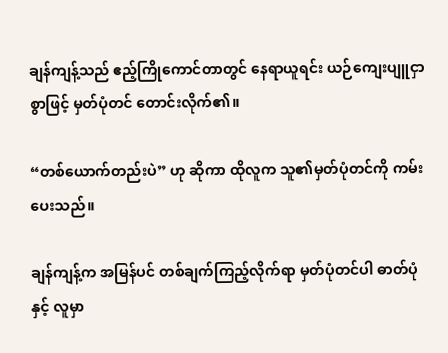ချန်ကျန့်သည် ဧည့်ကြိုကောင်တာတွင် နေရာယူရင်း ယဉ်ကျေးပျူငှာစွာဖြင့် မှတ်ပုံတင် တောင်းလိုက်၏။

“တစ်ယောက်တည်းပဲ” ဟု ဆိုကာ ထိုလူက သူ၏မှတ်ပုံတင်ကို ကမ်းပေးသည်။

ချန်ကျန့်က အမြန်ပင် တစ်ချက်ကြည့်လိုက်ရာ မှတ်ပုံတင်ပါ ဓာတ်ပုံနှင့် လူမှာ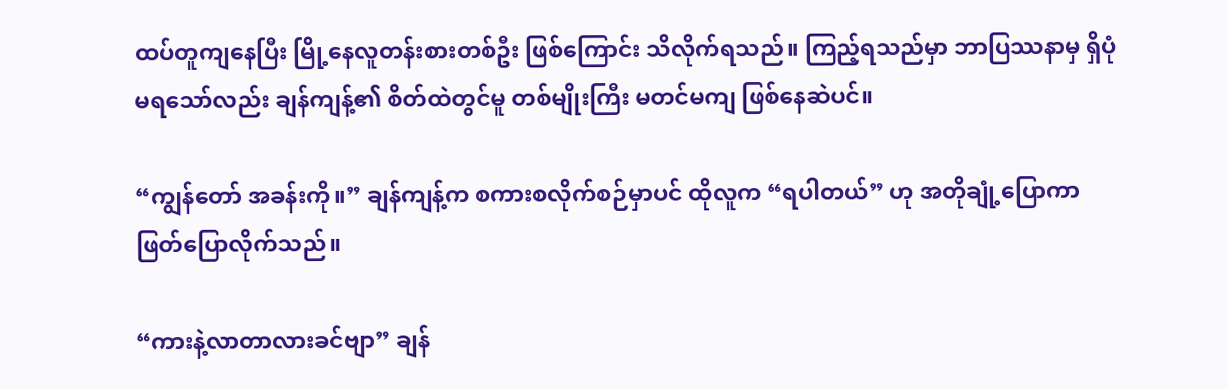ထပ်တူကျနေပြီး မြို့နေလူတန်းစားတစ်ဦး ဖြစ်ကြောင်း သိလိုက်ရသည်။ ကြည့်ရသည်မှာ ဘာပြဿနာမှ ရှိပုံမရသော်လည်း ချန်ကျန့်၏ စိတ်ထဲတွင်မူ တစ်မျိုးကြီး မတင်မကျ ဖြစ်နေဆဲပင်။

“ကျွန်တော် အခန်းကို။” ချန်ကျန့်က စကားစလိုက်စဉ်မှာပင် ထိုလူက “ရပါတယ်” ဟု အတိုချုံ့ပြောကာ ဖြတ်ပြောလိုက်သည်။

“ကားနဲ့လာတာလားခင်ဗျာ” ချန်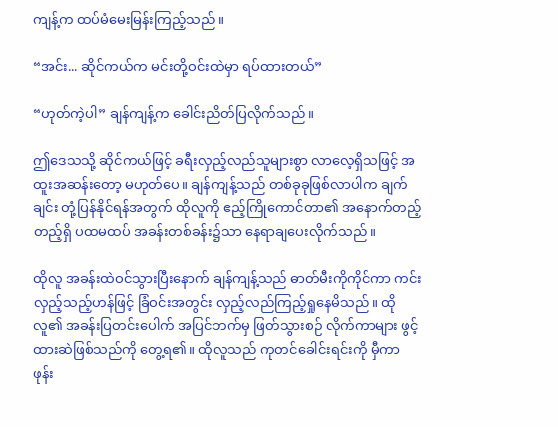ကျန့်က ထပ်မံမေးမြန်းကြည့်သည်။

“အင်း... ဆိုင်ကယ်က မင်းတို့ဝင်းထဲမှာ ရပ်ထားတယ်”

“ဟုတ်ကဲ့ပါ” ချန်ကျန့်က ခေါင်းညိတ်ပြလိုက်သည်။

ဤဒေသသို့ ဆိုင်ကယ်ဖြင့် ခရီးလှည့်လည်သူများစွာ လာလေ့ရှိသဖြင့် အထူးအဆန်းတော့ မဟုတ်ပေ။ ချန်ကျန့်သည် တစ်ခုခုဖြစ်လာပါက ချက်ချင်း တုံ့ပြန်နိုင်ရန်အတွက် ထိုလူကို ဧည့်ကြိုကောင်တာ၏ အနောက်တည့်တည့်ရှိ ပထမထပ် အခန်းတစ်ခန်း၌သာ နေရာချပေးလိုက်သည်။

ထိုလူ အခန်းထဲဝင်သွားပြီးနောက် ချန်ကျန့်သည် ဓာတ်မီးကိုကိုင်ကာ ကင်းလှည့်သည့်ဟန်ဖြင့် ခြံဝင်းအတွင်း လှည့်လည်ကြည့်ရှုနေမိသည်။ ထိုလူ၏ အခန်းပြတင်းပေါက် အပြင်ဘက်မှ ဖြတ်သွားစဉ် လိုက်ကာများ ဖွင့်ထားဆဲဖြစ်သည်ကို တွေ့ရ၏။ ထိုလူသည် ကုတင်ခေါင်းရင်းကို မှီကာ ဖုန်း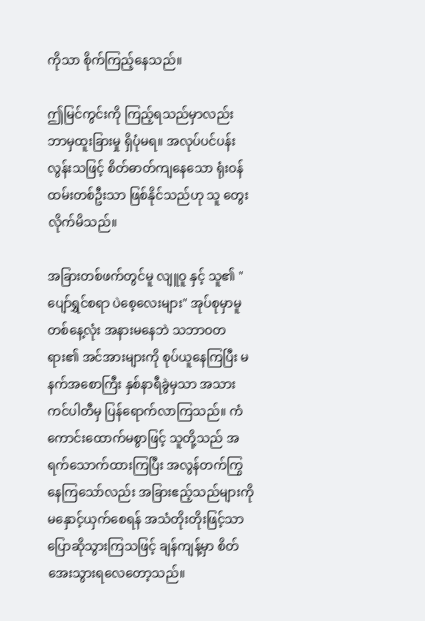ကိုသာ စိုက်ကြည့်နေသည်။

ဤမြင်ကွင်းကို ကြည့်ရသည်မှာလည်း ဘာမှထူးခြားမှု ရှိပုံမရ။ အလုပ်ပင်ပန်းလွန်းသဖြင့် စိတ်ဓာတ်ကျနေသော ရုံးဝန်ထမ်းတစ်ဦးသာ ဖြစ်နိုင်သည်ဟု သူ တွေးလိုက်မိသည်။

အခြားတစ်ဖက်တွင်မူ လျူဝူ နှင့် သူ၏ "ပျော်ရွှင်စရာ ပဲစေ့လေးများ" အုပ်စုမှာမူ တစ်နေ့လုံး အနားမနေဘဲ သဘာဝတရား၏ အင်အားများကို စုပ်ယူနေကြပြီး မနက်အစောကြီး နှစ်နာရီခွဲမှသာ အသားကင်ပါတီမှ ပြန်ရောက်လာကြသည်။ ကံကောင်းထောက်မစွာဖြင့် သူတို့သည် အရက်သောက်ထားကြပြီး အလွန်တက်ကြွနေကြသော်လည်း အခြားဧည့်သည်များကို မနှောင့်ယှက်စေရန် အသံတိုးတိုးဖြင့်သာ ပြောဆိုသွားကြသဖြင့် ချန်ကျန့်မှာ စိတ်အေးသွားရလေတော့သည်။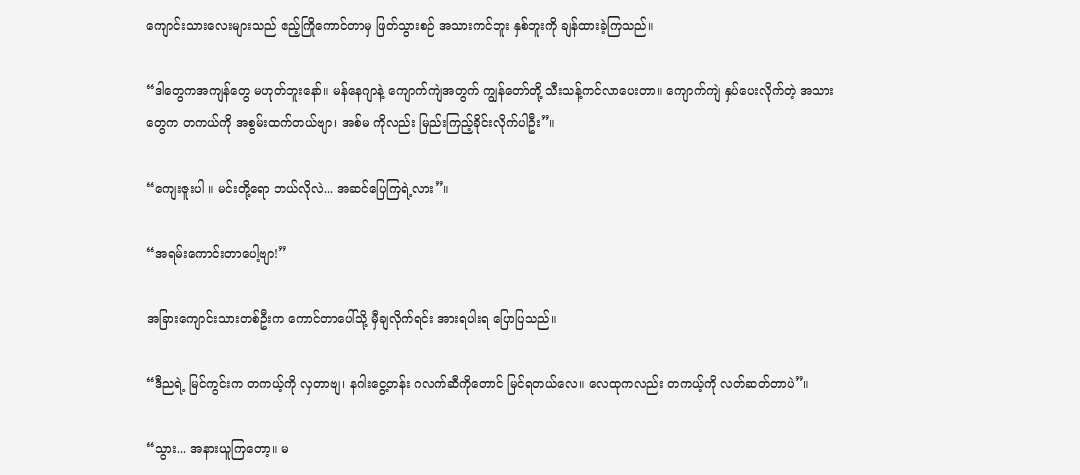ကျောင်းသားလေးများသည် ဧည့်ကြိုကောင်တာမှ ဖြတ်သွားစဉ် အသားကင်ဘူး နှစ်ဘူးကို ချန်ထားခဲ့ကြသည်။

“ဒါတွေကအကျန်တွေ မဟုတ်ဘူးနော်။ မန်နေဂျာနဲ့ ကျောက်ကျဲအတွက် ကျွန်တော်တို့ သီးသန့်ကင်လာပေးတာ။ ကျောက်ကျဲ နှပ်ပေးလိုက်တဲ့ အသားတွေက တကယ်ကို အစွမ်းထက်တယ်ဗျာ၊ အစ်မ ကိုလည်း မြည်းကြည့်ခိုင်းလိုက်ပါဦး”။

“ကျေးဇူးပါ ။ မင်းတို့ရော ဘယ်လိုလဲ... အဆင်ပြေကြရဲ့လား”။

“အရမ်းကောင်းတာပေါ့ဗျာ!”

အခြားကျောင်းသားတစ်ဦးက ကောင်တာပေါ်သို့ မှီချလိုက်ရင်း အားရပါးရ ပြောပြသည်။

“ဒီညရဲ့ မြင်ကွင်းက တကယ့်ကို လှတာဗျ၊ နဂါးငွေ့တန်း ဂလက်ဆီကိုတောင် မြင်ရတယ်လေ။ လေထုကလည်း တကယ့်ကို လတ်ဆတ်တာပဲ”။

“သွား... အနားယူကြတော့။ မ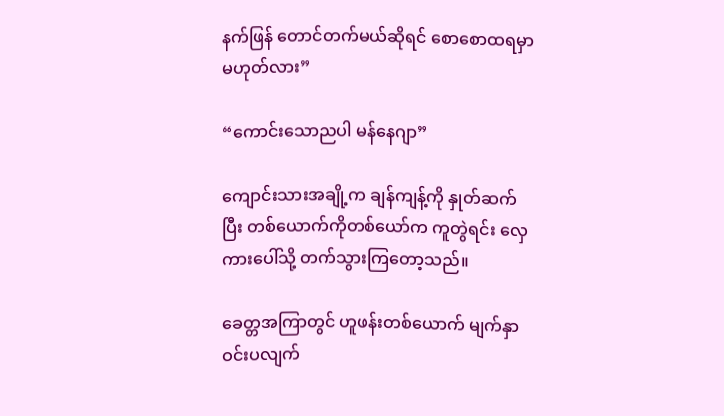နက်ဖြန် တောင်တက်မယ်ဆိုရင် စောစောထရမှာ မဟုတ်လား”

“ကောင်းသောညပါ မန်နေဂျာ”

ကျောင်းသားအချို့က ချန်ကျန့်ကို နှုတ်ဆက်ပြီး တစ်ယောက်ကိုတစ်ယော်က ကူတွဲရင်း လှေကားပေါ်သို့ တက်သွားကြတော့သည်။

ခေတ္တအကြာတွင် ဟူဖန်းတစ်ယောက် မျက်နှာဝင်းပလျက်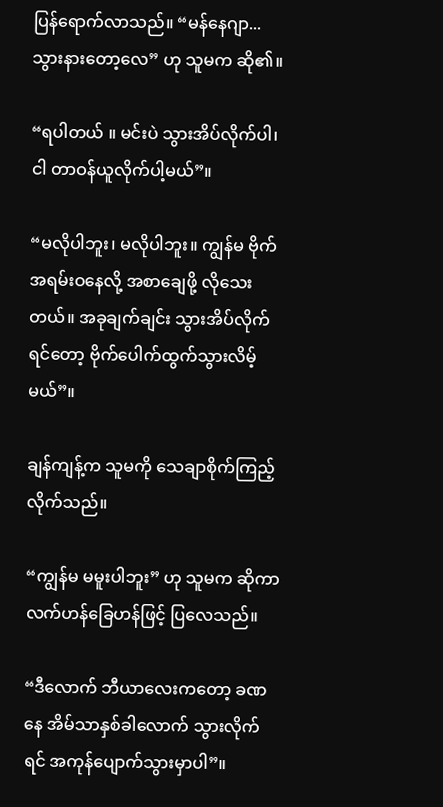ပြန်ရောက်လာသည်။ “မန်နေဂျာ... သွားနားတော့လေ” ဟု သူမက ဆို၏။

“ရပါတယ် ။ မင်းပဲ သွားအိပ်လိုက်ပါ၊ ငါ တာဝန်ယူလိုက်ပါ့မယ်”။

“မလိုပါဘူး၊ မလိုပါဘူး။ ကျွန်မ ဗိုက်အရမ်းဝနေလို့ အစာချေဖို့ လိုသေးတယ်။ အခုချက်ချင်း သွားအိပ်လိုက်ရင်တော့ ဗိုက်ပေါက်ထွက်သွားလိမ့်မယ်”။

ချန်ကျန့်က သူမကို သေချာစိုက်ကြည့်လိုက်သည်။

“ကျွန်မ မမူးပါဘူး” ဟု သူမက ဆိုကာ လက်ဟန်ခြေဟန်ဖြင့် ပြလေသည်။

“ဒီလောက် ဘီယာလေးကတော့ ခဏနေ အိမ်သာနှစ်ခါလောက် သွားလိုက်ရင် အကုန်ပျောက်သွားမှာပါ”။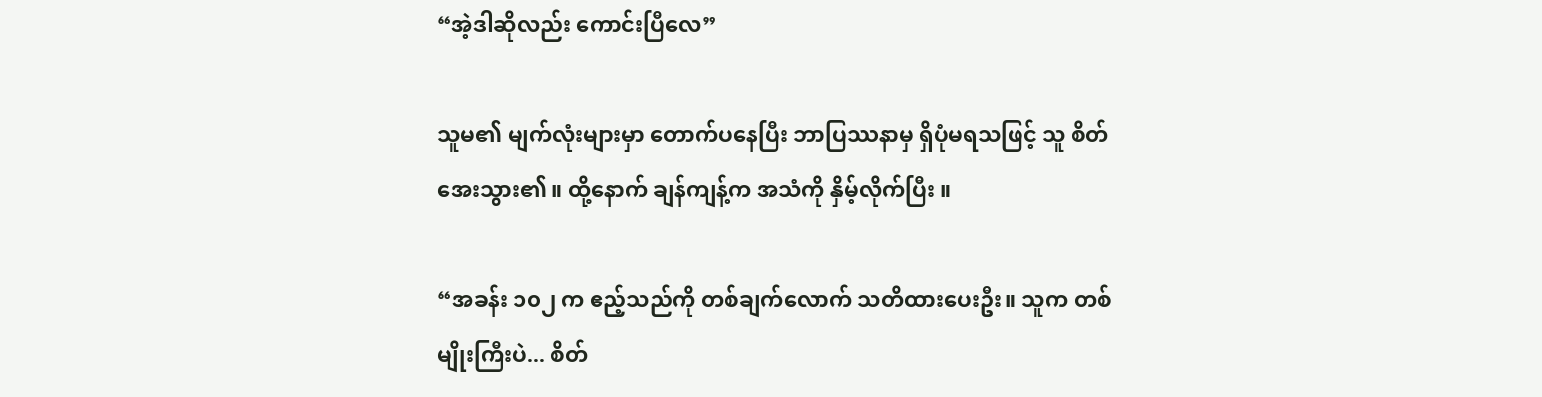“အဲ့ဒါဆိုလည်း ကောင်းပြီလေ”

သူမ၏ မျက်လုံးများမှာ တောက်ပနေပြီး ဘာပြဿနာမှ ရှိပုံမရသဖြင့် သူ စိတ်အေးသွား၏။ ထို့နောက် ချန်ကျန့်က အသံကို နှိမ့်လိုက်ပြီး ။

“အခန်း ၁၀၂ က ဧည့်သည်ကို တစ်ချက်လောက် သတိထားပေးဦး။ သူက တစ်မျိုးကြီးပဲ... စိတ်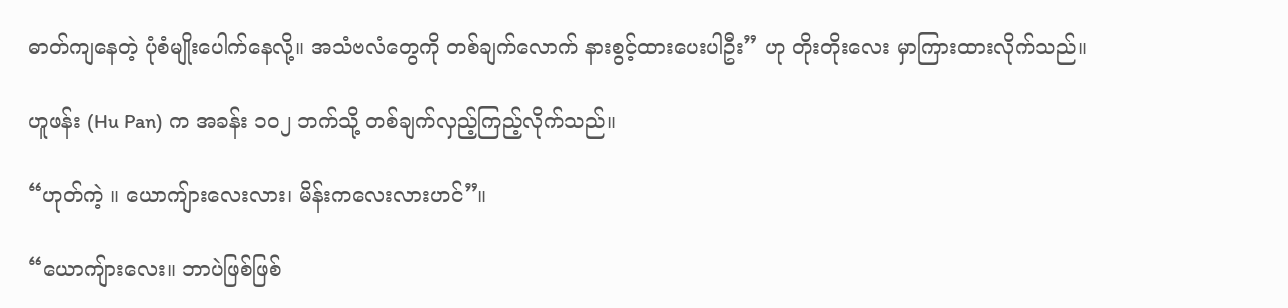ဓာတ်ကျနေတဲ့ ပုံစံမျိုးပေါက်နေလို့။ အသံဗလံတွေကို တစ်ချက်လောက် နားစွင့်ထားပေးပါဦး” ဟု တိုးတိုးလေး မှာကြားထားလိုက်သည်။

ဟူဖန်း (Hu Pan) က အခန်း ၁၀၂ ဘက်သို့ တစ်ချက်လှည့်ကြည့်လိုက်သည်။

“ဟုတ်ကဲ့ ။ ယောကျ်ားလေးလား၊ မိန်းကလေးလားဟင်”။

“ယောကျ်ားလေး။ ဘာပဲဖြစ်ဖြစ်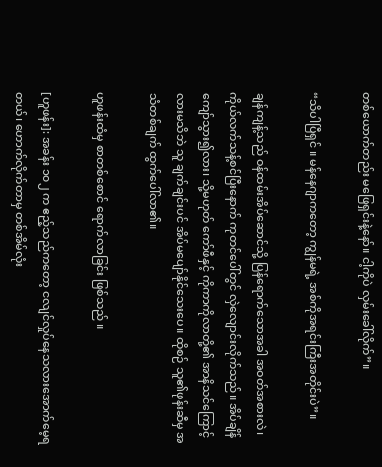တစ်ယောက်တည်း မဖြေရှင်းနဲ့နော်။ ငါ့ကိုပဲ လှမ်းခေါ်လိုက်”။

“သိပါပြီရှင် ။ မန်နေဂျာကတော့ ကျွန်မရဲ့ အစ်ကိုအရင်းကြီးအတိုင်းပဲ”။

ချန်ကျန့်သည် ဝန်ထမ်းအိပ်ဆောင်သို့ ပြန်ရောက်သောအခါ အဝတ်အစားလဲ၊ ကိုယ်လက်သန့်စင်ပြီးနောက် ကုတင်ပေါ်တွင် လှဲလျောင်းလိုက်သည်။ အိပ်ချိန်ကျော်သွား၍လား၊ သို့မဟုတ် ကော်ဖီနှင့် ကိုကာကိုလာတို့၏ အာနိသင်ကြောင့်လားမသိဘဲ သူ ချက်ချင်းပင် အိပ်မပျော်နိုင်သေးပေ။ ထိုစဉ် သူ၏ဖုန်းဆီမှ အသံတစ်ချက် ထွက်ပေါ်လာ၏။

ဟူဖန်းထံမှ စာတစ်စောင် ရောက်လာခြင်း ဖြစ်သည် ။

[ဟူဖန်း]: အခန်း ၁၀၂ က ဧည့်သည်ကတော့ ငလျင်လှုပ်နေသလားအောက်မေ့ရတယ်၊ ဟောက်လိုက်တာမှ တစ်အိမ်လုံး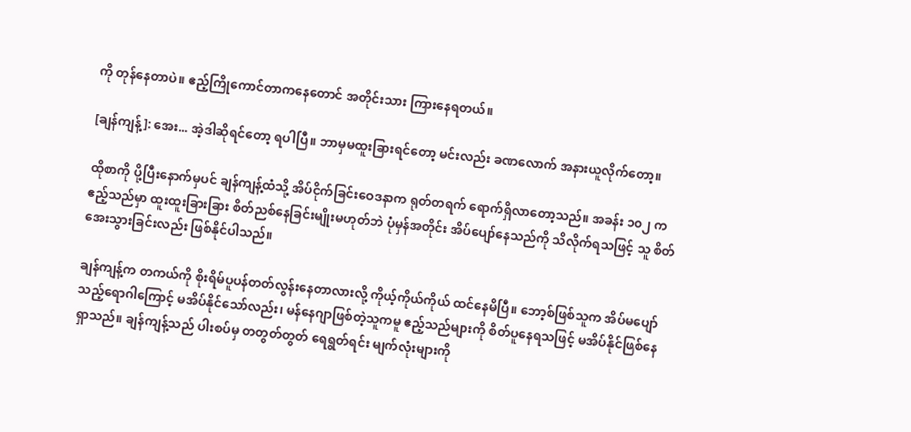ကို တုန်နေတာပဲ။ ဧည့်ကြိုကောင်တာကနေတောင် အတိုင်းသား ကြားနေရတယ်။

[ချန်ကျန့်]: အေး... အဲ့ဒါဆိုရင်တော့ ရပါပြီ။ ဘာမှမထူးခြားရင်တော့ မင်းလည်း ခဏလောက် အနားယူလိုက်တော့။

ထိုစာကို ပို့ပြီးနောက်မှပင် ချန်ကျန့်ထံသို့ အိပ်ငိုက်ခြင်းဝေဒနာက ရုတ်တရက် ရောက်ရှိလာတော့သည်။ အခန်း ၁၀၂ က ဧည့်သည်မှာ ထူးထူးခြားခြား စိတ်ညစ်နေခြင်းမျိုးမဟုတ်ဘဲ ပုံမှန်အတိုင်း အိပ်ပျော်နေသည်ကို သိလိုက်ရသဖြင့် သူ စိတ်အေးသွားခြင်းလည်း ဖြစ်နိုင်ပါသည်။

ချန်ကျန့်က တကယ်ကို စိုးရိမ်ပူပန်တတ်လွန်းနေတာလားလို့ ကိုယ့်ကိုယ်ကိုယ် ထင်နေမိပြီ။ ဘော့စ်ဖြစ်သူက အိပ်မပျော်သည့်ရောဂါကြောင့် မအိပ်နိုင်သော်လည်း၊ မန်နေဂျာဖြစ်တဲ့သူကမူ ဧည့်သည်များကို စိတ်ပူနေရသဖြင့် မအိပ်နိုင်ဖြစ်နေရှာသည်။ ချန်ကျန့်သည် ပါးစပ်မှ တတွတ်တွတ် ရေရွတ်ရင်း မျက်လုံးများကို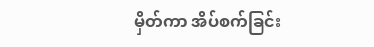မှိတ်ကာ အိပ်စက်ခြင်း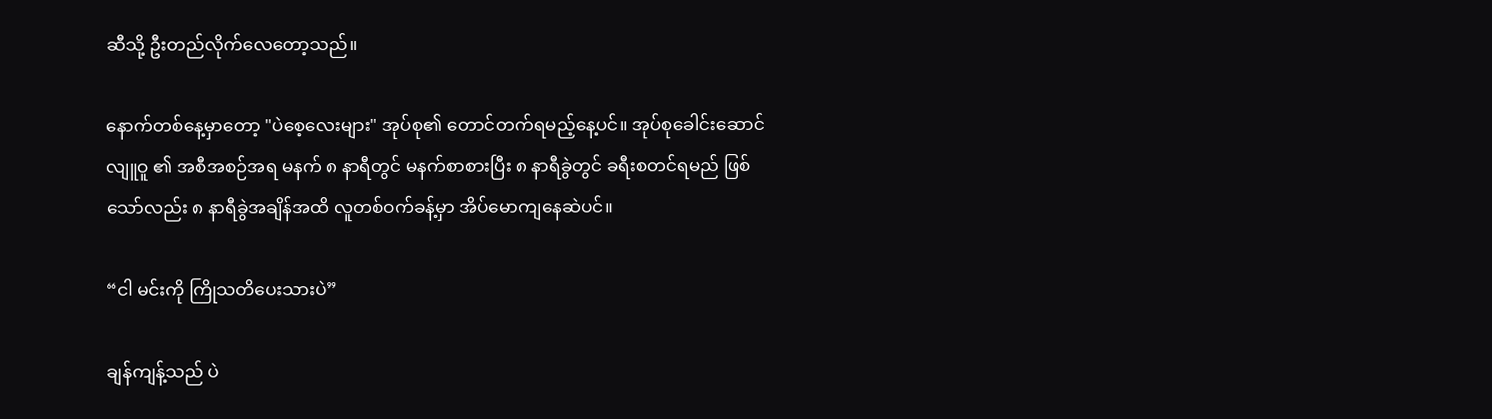ဆီသို့ ဦးတည်လိုက်လေတော့သည်။

နောက်တစ်နေ့မှာတော့ "ပဲစေ့လေးများ" အုပ်စု၏ တောင်တက်ရမည့်နေ့ပင်။ အုပ်စုခေါင်းဆောင် လျူဝူ ၏ အစီအစဉ်အရ မနက် ၈ နာရီတွင် မနက်စာစားပြီး ၈ နာရီခွဲတွင် ခရီးစတင်ရမည် ဖြစ်သော်လည်း ၈ နာရီခွဲအချိန်အထိ လူတစ်ဝက်ခန့်မှာ အိပ်မောကျနေဆဲပင်။

“ငါ မင်းကို ကြိုသတိပေးသားပဲ”

ချန်ကျန့်သည် ပဲ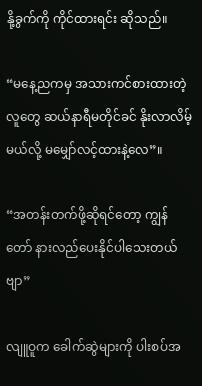နို့ခွက်ကို ကိုင်ထားရင်း ဆိုသည်။

“မနေ့ညကမှ အသားကင်စားထားတဲ့လူတွေ ဆယ်နာရီမတိုင်ခင် နိုးလာလိမ့်မယ်လို့ မမျှော်လင့်ထားနဲ့လေ”။

“အတန်းတက်ဖို့ဆိုရင်တော့ ကျွန်တော် နားလည်ပေးနိုင်ပါသေးတယ်ဗျာ”

လျူဝူက ခေါက်ဆွဲများကို ပါးစပ်အ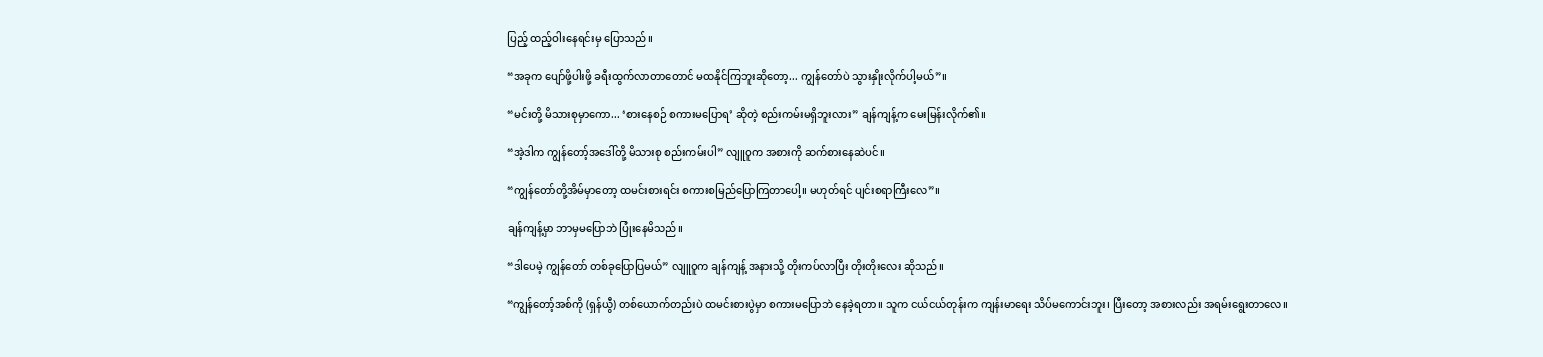ပြည့် ထည့်ဝါးနေရင်းမှ ပြောသည်။

“အခုက ပျော်ဖို့ပါးဖို့ ခရီးထွက်လာတာတောင် မထနိုင်ကြဘူးဆိုတော့... ကျွန်တော်ပဲ သွားနှိုးလိုက်ပါ့မယ်”။

“မင်းတို့ မိသားစုမှာကော... ‘စားနေစဉ် စကားမပြောရ’ ဆိုတဲ့ စည်းကမ်းမရှိဘူးလား” ချန်ကျန့်က မေးမြန်းလိုက်၏။

“အဲ့ဒါက ကျွန်တော့်အဒေါ်တို့ မိသားစု စည်းကမ်းပါ” လျူဝူက အစားကို ဆက်စားနေဆဲပင်။

“ကျွန်တော်တို့အိမ်မှာတော့ ထမင်းစားရင်း စကားစမြည်ပြောကြတာပေါ့။ မဟုတ်ရင် ပျင်းစရာကြီးလေ”။

ချန်ကျန့်မှာ ဘာမှမပြောဘဲ ပြုံးနေမိသည်။

“ဒါပေမဲ့ ကျွန်တော် တစ်ခုပြောပြမယ်” လျူဝူက ချန်ကျန့် အနားသို့ တိုးကပ်လာပြီး တိုးတိုးလေး ဆိုသည်။

“ကျွန်တော့်အစ်ကို (ရှန်ယွီ) တစ်ယောက်တည်းပဲ ထမင်းစားပွဲမှာ စကားမပြောဘဲ နေခဲ့ရတာ။ သူက ငယ်ငယ်တုန်းက ကျန်းမာရေး သိပ်မကောင်းဘူး၊ ပြီးတော့ အစားလည်း အရမ်းရွေးတာလေ။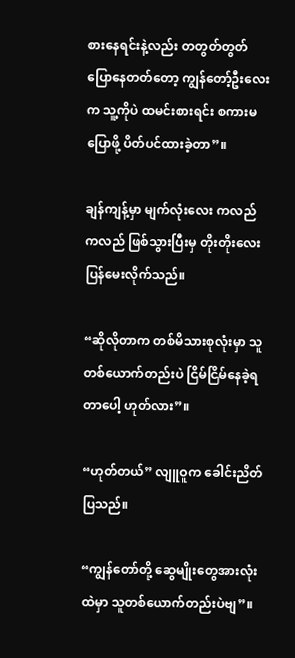စားနေရင်းနဲ့လည်း တတွတ်တွတ် ပြောနေတတ်တော့ ကျွန်တော့်ဦးလေးက သူ့ကိုပဲ ထမင်းစားရင်း စကားမပြောဖို့ ပိတ်ပင်ထားခဲ့တာ”။

ချန်ကျန့်မှာ မျက်လုံးလေး ကလည်ကလည် ဖြစ်သွားပြီးမှ တိုးတိုးလေး ပြန်မေးလိုက်သည်။

“ဆိုလိုတာက တစ်မိသားစုလုံးမှာ သူတစ်ယောက်တည်းပဲ ငြိမ်ငြိမ်နေခဲ့ရတာပေါ့ ဟုတ်လား”။

“ဟုတ်တယ်” လျူဝူက ခေါင်းညိတ်ပြသည်။

“ကျွန်တော်တို့ ဆွေမျိုးတွေအားလုံးထဲမှာ သူတစ်ယောက်တည်းပဲဗျ”။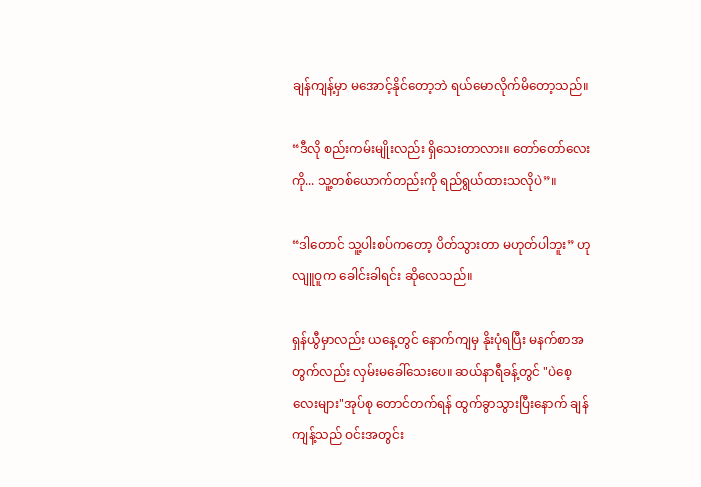ချန်ကျန့်မှာ မအောင့်နိုင်တော့ဘဲ ရယ်မောလိုက်မိတော့သည်။

“ဒီလို စည်းကမ်းမျိုးလည်း ရှိသေးတာလား။ တော်တော်လေးကို... သူ့တစ်ယောက်တည်းကို ရည်ရွယ်ထားသလိုပဲ”။

“ဒါတောင် သူ့ပါးစပ်ကတော့ ပိတ်သွားတာ မဟုတ်ပါဘူး” ဟု လျူဝူက ခေါင်းခါရင်း ဆိုလေသည်။

ရှန်ယွီမှာလည်း ယနေ့တွင် နောက်ကျမှ နိုးပုံရပြီး မနက်စာအတွက်လည်း လှမ်းမခေါ်သေးပေ။ ဆယ်နာရီခန့်တွင် "ပဲစေ့လေးများ"အုပ်စု တောင်တက်ရန် ထွက်ခွာသွားပြီးနောက် ချန်ကျန့်သည် ဝင်းအတွင်း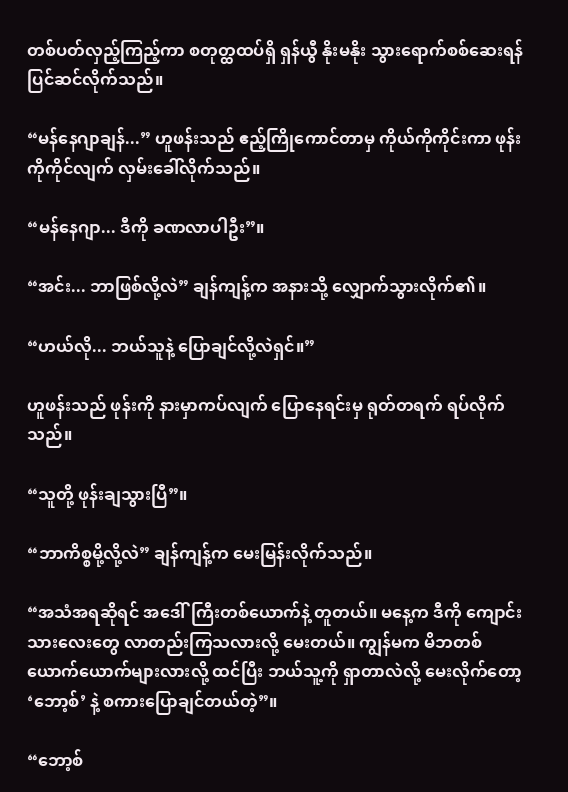တစ်ပတ်လှည့်ကြည့်ကာ စတုတ္ထထပ်ရှိ ရှန်ယွီ နိုးမနိုး သွားရောက်စစ်ဆေးရန် ပြင်ဆင်လိုက်သည်။

“မန်နေဂျာချန်...” ဟူဖန်းသည် ဧည့်ကြိုကောင်တာမှ ကိုယ်ကိုကိုင်းကာ ဖုန်းကိုကိုင်လျက် လှမ်းခေါ်လိုက်သည်။

“မန်နေဂျာ... ဒီကို ခဏလာပါဦး”။

“အင်း... ဘာဖြစ်လို့လဲ” ချန်ကျန့်က အနားသို့ လျှောက်သွားလိုက်၏။

“ဟယ်လို... ဘယ်သူနဲ့ ပြောချင်လို့လဲရှင်။”

ဟူဖန်းသည် ဖုန်းကို နားမှာကပ်လျက် ပြောနေရင်းမှ ရုတ်တရက် ရပ်လိုက်သည်။

“သူတို့ ဖုန်းချသွားပြီ”။

“ဘာကိစ္စမို့လို့လဲ” ချန်ကျန့်က မေးမြန်းလိုက်သည်။

“အသံအရဆိုရင် အဒေါ်ကြီးတစ်ယောက်နဲ့ တူတယ်။ မနေ့က ဒီကို ကျောင်းသားလေးတွေ လာတည်းကြသလားလို့ မေးတယ်။ ကျွန်မက မိဘတစ်ယောက်ယောက်များလားလို့ ထင်ပြီး ဘယ်သူ့ကို ရှာတာလဲလို့ မေးလိုက်တော့ ‘ဘော့စ်’ နဲ့ စကားပြောချင်တယ်တဲ့”။

“ဘော့စ်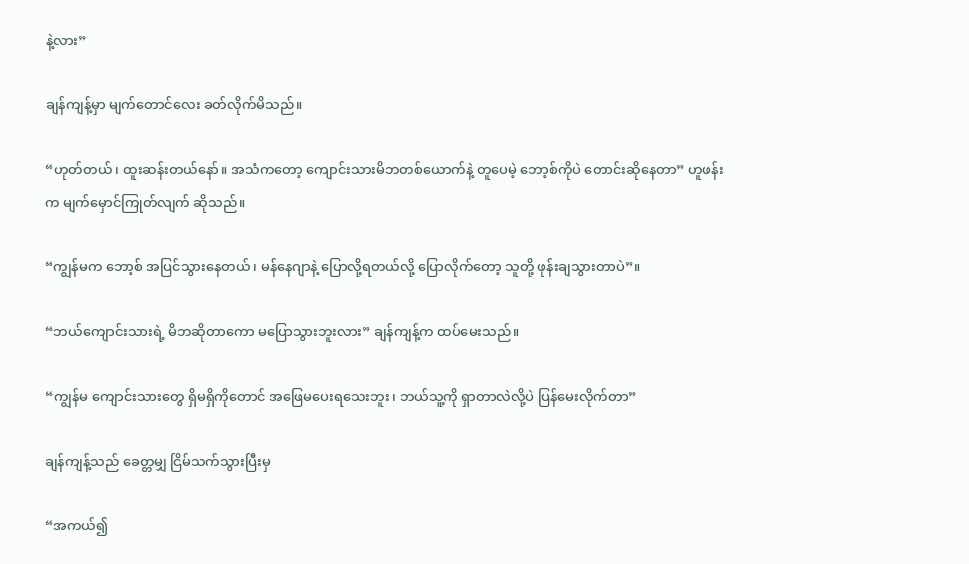နဲ့လား”

ချန်ကျန့်မှာ မျက်တောင်လေး ခတ်လိုက်မိသည်။

“ဟုတ်တယ်၊ ထူးဆန်းတယ်နော်။ အသံကတော့ ကျောင်းသားမိဘတစ်ယောက်နဲ့ တူပေမဲ့ ဘော့စ်ကိုပဲ တောင်းဆိုနေတာ” ဟူဖန်းက မျက်မှောင်ကြုတ်လျက် ဆိုသည်။

“ကျွန်မက ဘော့စ် အပြင်သွားနေတယ်၊ မန်နေဂျာနဲ့ ပြောလို့ရတယ်လို့ ပြောလိုက်တော့ သူတို့ ဖုန်းချသွားတာပဲ”။

“ဘယ်ကျောင်းသားရဲ့ မိဘဆိုတာကော မပြောသွားဘူးလား” ချန်ကျန့်က ထပ်မေးသည်။

“ကျွန်မ ကျောင်းသားတွေ ရှိမရှိကိုတောင် အဖြေမပေးရသေးဘူး၊ ဘယ်သူ့ကို ရှာတာလဲလို့ပဲ ပြန်မေးလိုက်တာ”

ချန်ကျန့်သည် ခေတ္တမျှ ငြိမ်သက်သွားပြီးမှ

“အကယ်၍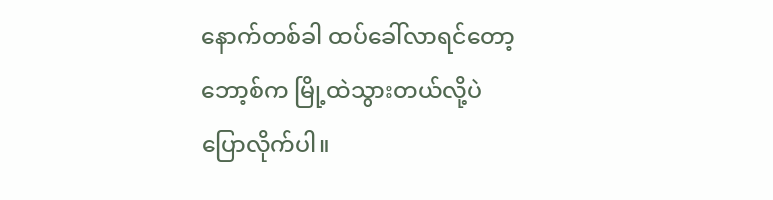နောက်တစ်ခါ ထပ်ခေါ်လာရင်တော့ ဘော့စ်က မြို့ထဲသွားတယ်လို့ပဲ ပြောလိုက်ပါ။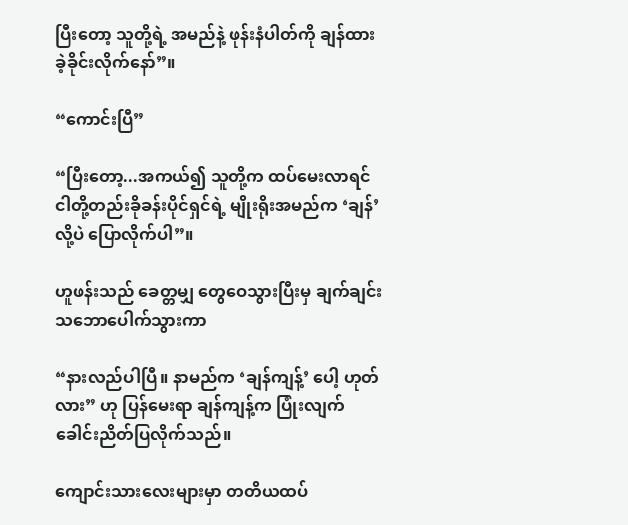ပြီးတော့ သူတို့ရဲ့ အမည်နဲ့ ဖုန်းနံပါတ်ကို ချန်ထားခဲ့ခိုင်းလိုက်နော်”။

“ကောင်းပြီ”

“ပြီးတော့...အကယ်၍ သူတို့က ထပ်မေးလာရင် ငါတို့တည်းခိုခန်းပိုင်ရှင်ရဲ့ မျိုးရိုးအမည်က ‘ချန်’ လို့ပဲ ပြောလိုက်ပါ”။

ဟူဖန်းသည် ခေတ္တမျှ တွေဝေသွားပြီးမှ ချက်ချင်းသဘောပေါက်သွားကာ

“နားလည်ပါပြီ။ နာမည်က ‘ချန်ကျန့်’ ပေါ့ ဟုတ်လား” ဟု ပြန်မေးရာ ချန်ကျန့်က ပြုံးလျက် ခေါင်းညိတ်ပြလိုက်သည်။

ကျောင်းသားလေးများမှာ တတိယထပ်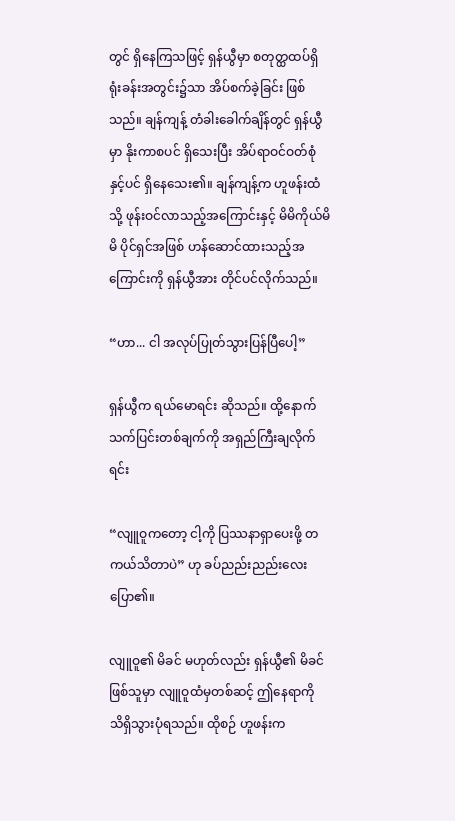တွင် ရှိနေကြသဖြင့် ရှန်ယွီမှာ စတုတ္ထထပ်ရှိ ရုံးခန်းအတွင်း၌သာ အိပ်စက်ခဲ့ခြင်း ဖြစ်သည်။ ချန်ကျန့် တံခါးခေါက်ချိန်တွင် ရှန်ယွီမှာ နိုးကာစပင် ရှိသေးပြီး အိပ်ရာဝင်ဝတ်စုံနှင့်ပင် ရှိနေသေး၏။ ချန်ကျန့်က ဟူဖန်းထံသို့ ဖုန်းဝင်လာသည့်အကြောင်းနှင့် မိမိကိုယ်မိမိ ပိုင်ရှင်အဖြစ် ဟန်ဆောင်ထားသည့်အကြောင်းကို ရှန်ယွီအား တိုင်ပင်လိုက်သည်။

“ဟာ... ငါ အလုပ်ပြုတ်သွားပြန်ပြီပေါ့”

ရှန်ယွီက ရယ်မောရင်း ဆိုသည်။ ထို့နောက် သက်ပြင်းတစ်ချက်ကို အရှည်ကြီးချလိုက်ရင်း

“လျူဝူကတော့ ငါ့ကို ပြဿနာရှာပေးဖို့ တကယ်သိတာပဲ” ဟု ခပ်ညည်းညည်းလေး ပြော၏။

လျူဝူ၏ မိခင် မဟုတ်လည်း ရှန်ယွီ၏ မိခင်ဖြစ်သူမှာ လျူဝူထံမှတစ်ဆင့် ဤနေရာကို သိရှိသွားပုံရသည်။ ထိုစဉ် ဟူဖန်းက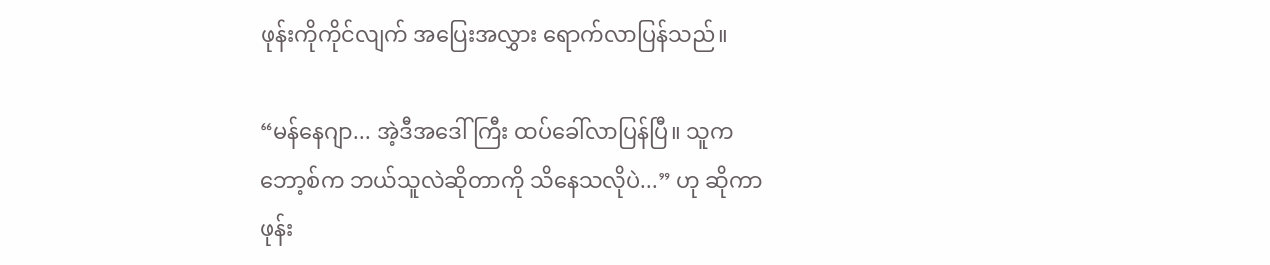ဖုန်းကိုကိုင်လျက် အပြေးအလွှား ရောက်လာပြန်သည်။

“မန်နေဂျာ... အဲ့ဒီအဒေါ်ကြီး ထပ်ခေါ်လာပြန်ပြီ။ သူက ဘော့စ်က ဘယ်သူလဲဆိုတာကို သိနေသလိုပဲ...” ဟု ဆိုကာ ဖုန်း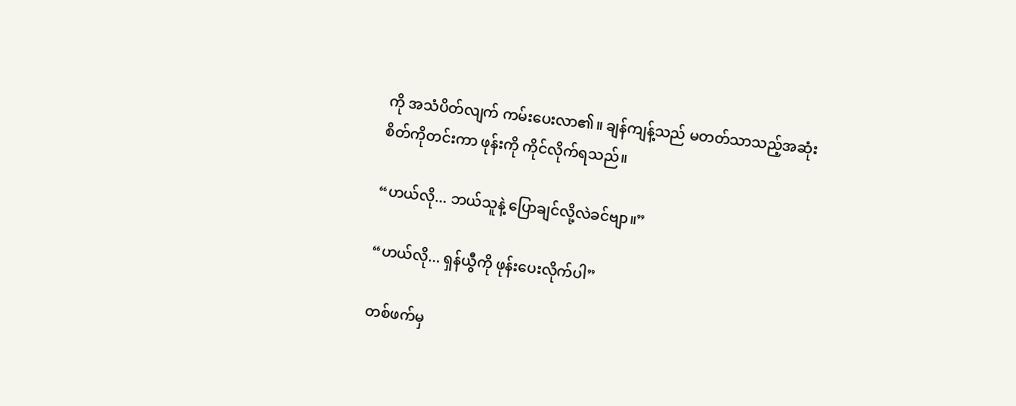ကို အသံပိတ်လျက် ကမ်းပေးလာ၏။ ချန်ကျန့်သည် မတတ်သာသည့်အဆုံး စိတ်ကိုတင်းကာ ဖုန်းကို ကိုင်လိုက်ရသည်။

“ဟယ်လို... ဘယ်သူနဲ့ ပြောချင်လို့လဲခင်ဗျာ။”

“ဟယ်လို... ရှန်ယွီကို ဖုန်းပေးလိုက်ပါ”

တစ်ဖက်မှ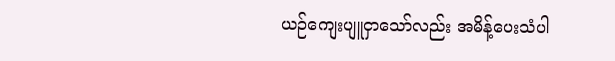ယဉ်ကျေးပျူငှာသော်လည်း အမိန့်ပေးသံပါ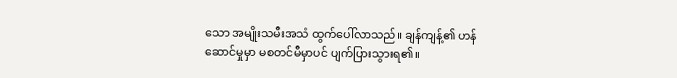သော အမျိုးသမီးအသံ ထွက်ပေါ်လာသည်။ ချန်ကျန့်၏ ဟန်ဆောင်မှုမှာ မစတင်မီမှာပင် ပျက်ပြားသွားရ၏။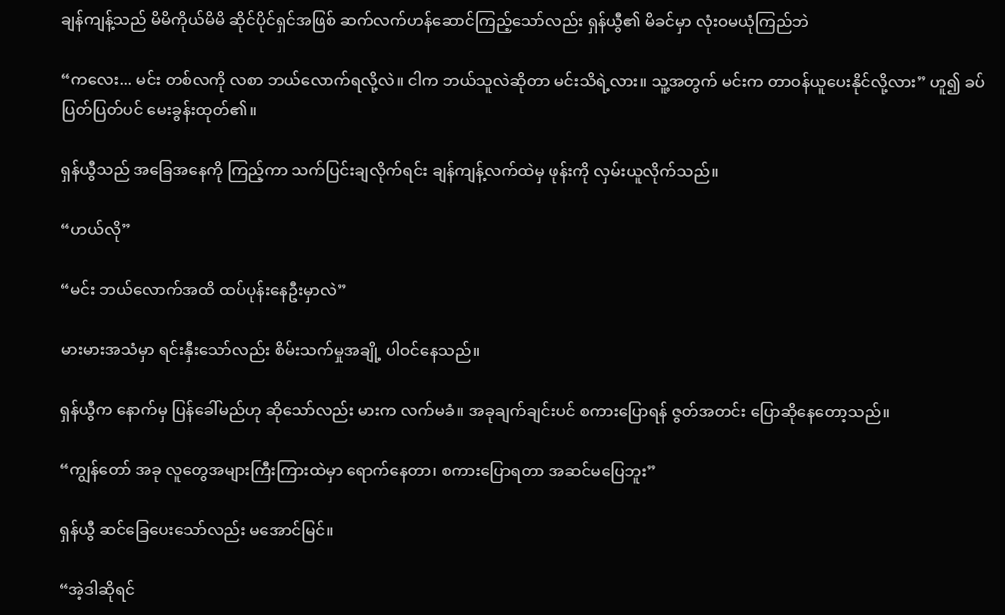ချန်ကျန့်သည် မိမိကိုယ်မိမိ ဆိုင်ပိုင်ရှင်အဖြစ် ဆက်လက်ဟန်ဆောင်ကြည့်သော်လည်း ရှန်ယွီ၏ မိခင်မှာ လုံးဝမယုံကြည်ဘဲ

“ကလေး... မင်း တစ်လကို လစာ ဘယ်လောက်ရလို့လဲ။ ငါက ဘယ်သူလဲဆိုတာ မင်းသိရဲ့လား။ သူ့အတွက် မင်းက တာဝန်ယူပေးနိုင်လို့လား” ဟူ၍ ခပ်ပြတ်ပြတ်ပင် မေးခွန်းထုတ်၏။

ရှန်ယွီသည် အခြေအနေကို ကြည့်ကာ သက်ပြင်းချလိုက်ရင်း ချန်ကျန့်လက်ထဲမှ ဖုန်းကို လှမ်းယူလိုက်သည်။

“ဟယ်လို”

“မင်း ဘယ်လောက်အထိ ထပ်ပုန်းနေဦးမှာလဲ”

မားမားအသံမှာ ရင်းနှီးသော်လည်း စိမ်းသက်မှုအချို့ ပါဝင်နေသည်။

ရှန်ယွီက နောက်မှ ပြန်ခေါ်မည်ဟု ဆိုသော်လည်း မားက လက်မခံ။ အခုချက်ချင်းပင် စကားပြောရန် ဇွတ်အတင်း ပြောဆိုနေတော့သည်။

“ကျွန်တော် အခု လူတွေအများကြီးကြားထဲမှာ ရောက်နေတာ၊ စကားပြောရတာ အဆင်မပြေဘူး”

ရှန်ယွီ ဆင်ခြေပေးသော်လည်း မအောင်မြင်။

“အဲ့ဒါဆိုရင်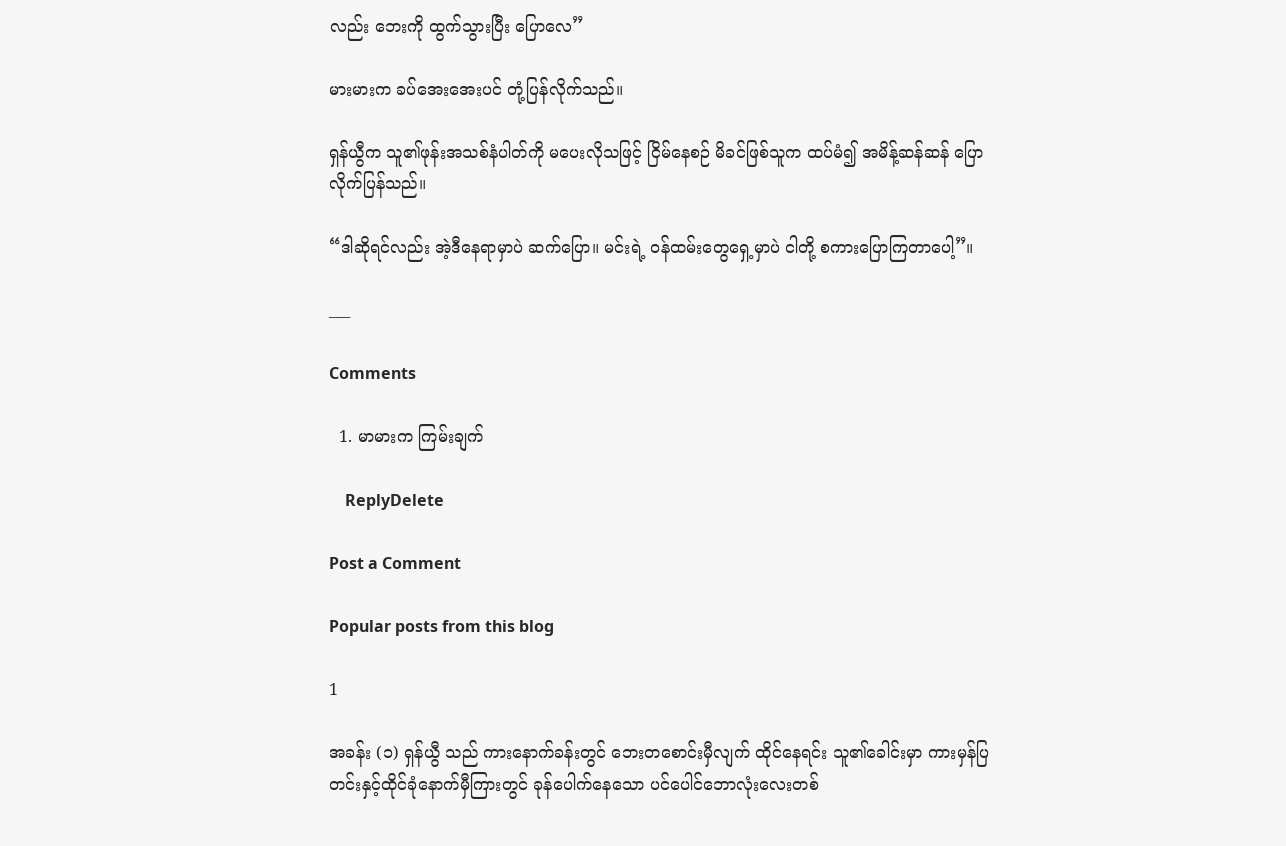လည်း ဘေးကို ထွက်သွားပြီး ပြောလေ”

မားမားက ခပ်အေးအေးပင် တုံ့ပြန်လိုက်သည်။

ရှန်ယွီက သူ၏ဖုန်းအသစ်နံပါတ်ကို မပေးလိုသဖြင့် ငြိမ်နေစဉ် မိခင်ဖြစ်သူက ထပ်မံ၍ အမိန့်ဆန်ဆန် ပြောလိုက်ပြန်သည်။

“ဒါဆိုရင်လည်း အဲ့ဒီနေရာမှာပဲ ဆက်ပြော။ မင်းရဲ့ ဝန်ထမ်းတွေရှေ့မှာပဲ ငါတို့ စကားပြောကြတာပေါ့”။

___

Comments

  1. မာမားက ကြမ်းချက်

    ReplyDelete

Post a Comment

Popular posts from this blog

1

အခန်း (၁) ရှန်ယွီ သည် ကားနောက်ခန်းတွင် ဘေးတစောင်းမှီလျက် ထိုင်နေရင်း သူ၏ခေါင်းမှာ ကားမှန်ပြတင်းနှင့်ထိုင်ခုံနောက်မှီကြားတွင် ခုန်ပေါက်နေသော ပင်ပေါင်ဘောလုံးလေးတစ်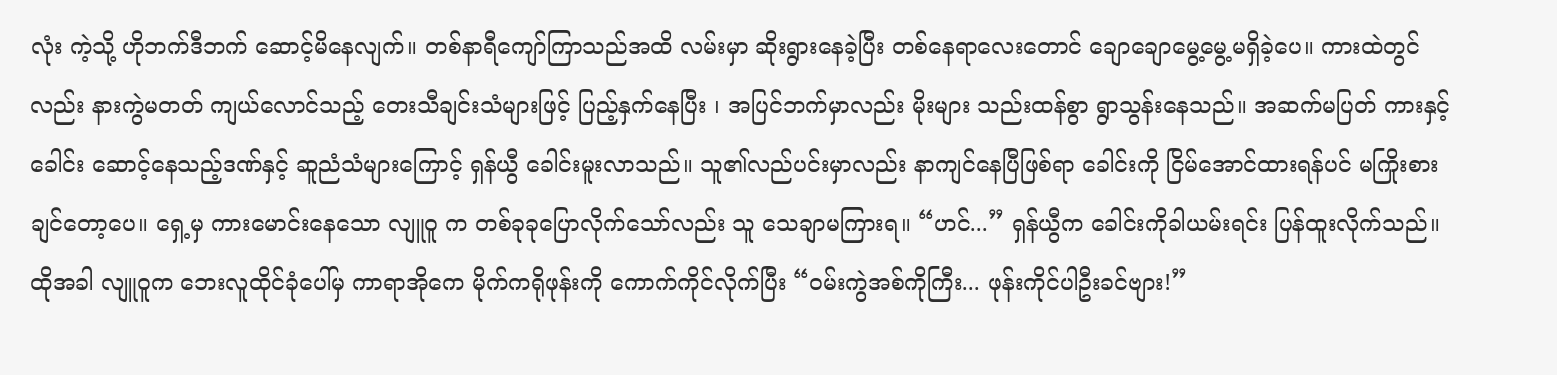လုံး ကဲ့သို့ ဟိုဘက်ဒီဘက် ဆောင့်မိနေလျက်။ တစ်နာရီကျော်ကြာသည်အထိ လမ်းမှာ ဆိုးရွားနေခဲ့ပြီး တစ်နေရာလေးတောင် ချောချောမွေ့မွေ့မရှိခဲ့ပေ။ ကားထဲတွင်လည်း နားကွဲမတတ် ကျယ်လောင်သည့် တေးသီချင်းသံများဖြင့် ပြည့်နှက်နေပြီး ၊ အပြင်ဘက်မှာလည်း မိုးများ သည်းထန်စွာ ရွာသွန်းနေသည်။ အဆက်မပြတ် ကားနှင့် ခေါင်း ဆောင့်နေသည့်ဒဏ်နှင့် ဆူညံသံများကြောင့် ရှန်ယွီ ခေါင်းမူးလာသည်။ သူ၏လည်ပင်းမှာလည်း နာကျင်နေပြီဖြစ်ရာ ခေါင်းကို ငြိမ်အောင်ထားရန်ပင် မကြိုးစားချင်တော့ပေ။ ရှေ့မှ ကားမောင်းနေသော လျူဝူ က တစ်ခုခုပြောလိုက်သော်လည်း သူ သေချာမကြားရ။ “ဟင်...” ရှန်ယွီက ခေါင်းကိုခါယမ်းရင်း ပြန်ထူးလိုက်သည်။ ထိုအခါ လျူဝူက ဘေးလူထိုင်ခုံပေါ်မှ ကာရာအိုကေ မိုက်ကရိုဖုန်းကို ကောက်ကိုင်လိုက်ပြီး “ဝမ်းကွဲအစ်ကိုကြီး... ဖုန်းကိုင်ပါဦးခင်ဗျား!”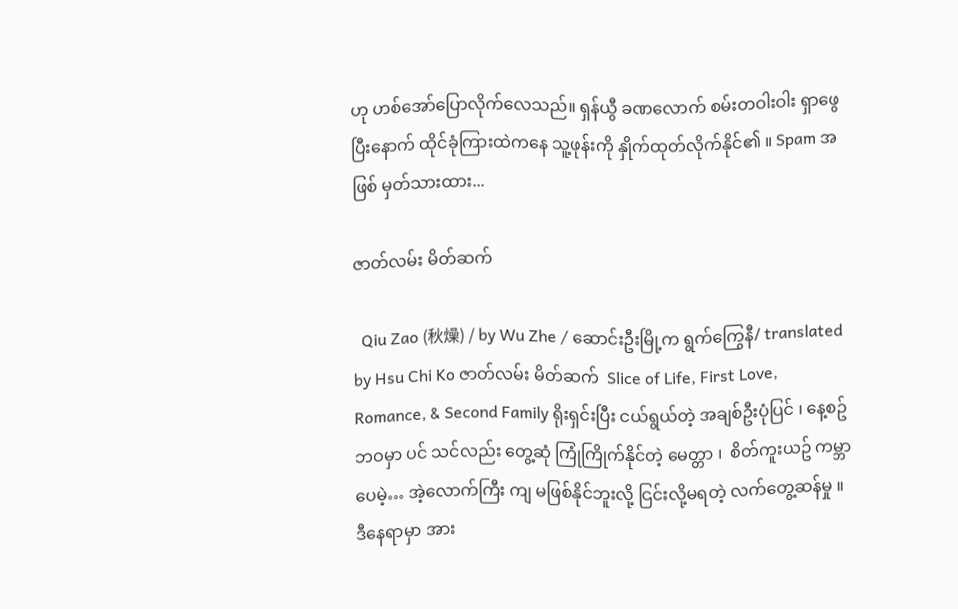ဟု ဟစ်အော်ပြောလိုက်လေသည်။ ရှန်ယွီ ခဏလောက် စမ်းတဝါးဝါး ရှာဖွေပြီးနောက် ထိုင်ခုံကြားထဲကနေ သူ့ဖုန်းကို နှိုက်ထုတ်လိုက်နိုင်၏ ။ Spam အဖြစ် မှတ်သားထား...

ဇာတ်လမ်း မိတ်ဆက်

  Qiu Zao (秋燥) / by Wu Zhe / ဆောင်းဦးမြို့က ရွက်ကြွေနီ/ translated by Hsu Chi Ko ဇာတ်လမ်း မိတ်ဆက်  Slice of Life, First Love, Romance, & Second Family ရိုးရှင်းပြီး ငယ်ရွယ်တဲ့ အချစ်ဦးပုံပြင် ၊ နေ့စဥ်ဘဝမှာ ပင် သင်လည်း တွေ့ဆုံ ကြုံကြိုက်နိုင်တဲ့ မေတ္တာ ၊  စိတ်ကူးယဥ် ကမ္ဘာပေမဲ့… အဲ့လောက်ကြီး ကျ မဖြစ်နိုင်ဘူးလို့ ငြင်းလို့မရတဲ့ လက်တွေ့ဆန်မှု ။ ဒီနေရာမှာ အား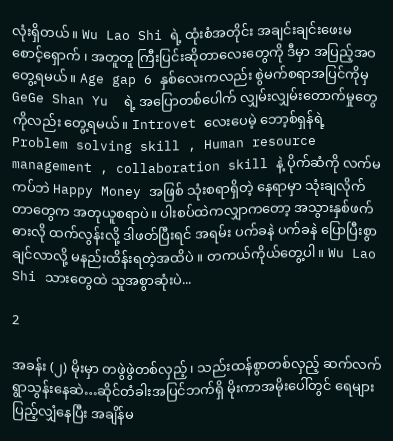လုံးရှိတယ်။ Wu Lao Shi ရဲ့ ထုံးစံအတိုင်း အချင်းချင်းဖေးမ စောင့်‌ရှောက် ၊ အတူတူ ကြီးပြင်းဆိုတာလေးတွေကို ဒီမှာ အပြည့်အဝတွေ့ရမယ်။ Age gap 6 နှစ်လေးကလည်း စွဲမက်စရာအပြင်ကိုမှ GeGe Shan Yu  ရဲ့ အပြောတစ်ပေါက် လျှမ်းလျှမ်းတောက်မှုတွေကိုလည်း တွေ့ရမယ်။ Introvet လေးပေမဲ့ ဘော့စ်ရှန်ရဲ့ Problem solving skill , Human resource management , collaboration skill နဲ့ ပိုက်ဆံကို လက်မကပ်ဘဲ Happy Money အဖြစ် သုံးစရာရှိတဲ့ နေရာမှာ သုံးချလိုက်တာတွေက အတုယူစရာပဲ။ ပါးစပ်ထဲကလျှာကတော့ အသွားနှစ်ဖက်ဓားလို ထက်လွန်းလို့ ဒါဖတ်ပြီးရင် အရမ်း ပက်ခနဲ ပက်ခနဲ ပြောပြီးစွာချင်လာလို့ မနည်းထိန်းရတဲ့အထိပဲ ။ တကယ်ကိုယ်တွေ့ပါ။ Wu Lao Shi သားတွေထဲ သူအစွာဆုံးပဲ...

2

အခန်း (၂) မိုးမှာ တဖွဲဖွဲတစ်လှည့်၊ သည်းထန်စွာတစ်လှည့် ဆက်လက်ရွာသွန်းနေဆဲ…ဆိုင်တံခါးအပြင်ဘက်ရှိ မိုးကာအမိုးပေါ်တွင် ရေများပြည့်လျှံနေပြီး အချိန်မ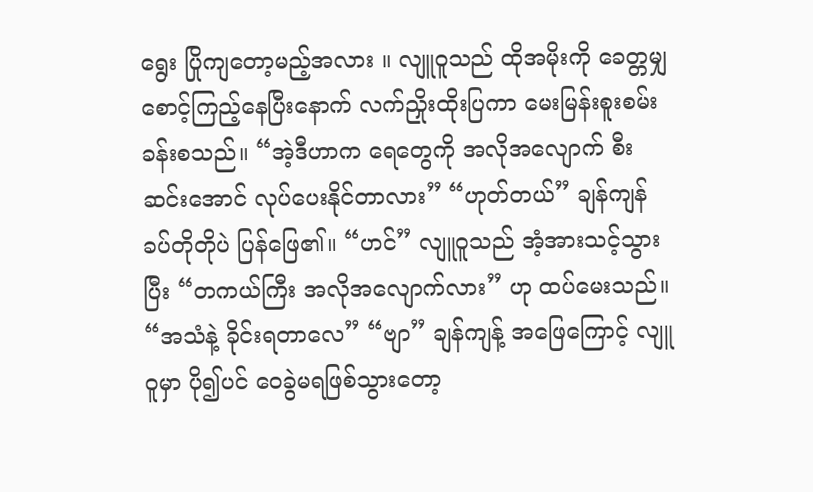ရွေး ပြိုကျတော့မည့်အလား ။ လျူဝူသည် ထိုအမိုးကို ခေတ္တမျှ စောင့်ကြည့်နေပြီးနောက် လက်ညှိုးထိုးပြကာ မေးမြန်းစူးစမ်းခန်းစသည်။ “အဲ့ဒီဟာက ရေတွေကို အလိုအလျောက် စီးဆင်းအောင် လုပ်ပေးနိုင်တာလား” “ဟုတ်တယ်” ချန်ကျန် ခပ်တိုတိုပဲ ပြန်ဖြေ၏။ “ဟင်” လျူဝူသည် အံ့အားသင့်သွားပြီး “တကယ်ကြီး အလိုအလျောက်လား” ဟု ထပ်မေးသည်။ “အသံနဲ့ ခိုင်းရတာလေ” “ဗျာ” ချန်ကျန့် အဖြေကြောင့် လျူဝူမှာ ပို၍ပင် ဝေခွဲမရဖြစ်သွားတော့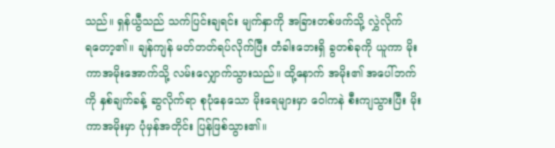သည်။ ရှန်ယွီသည် သက်ပြင်းချရင်း မျက်နှာကို အခြားတစ်ဖက်သို့ လွှဲလိုက်ရ‌တော့၏။ ချန်ကျန် မတ်တတ်ရပ်လိုက်ပြီး တံခါးဘေးရှိ ခွတစ်ခုကို ယူကာ မိုးကာအမိုးအောက်သို့ လမ်းလျှောက်သွားသည်။ ထို့နောက် အမိုး၏ အပေါ်ဘက်ကို နှစ်ချက်ခန့် ဆွလိုက်ရာ စုပုံနေသော မိုးရေများမှာ ဝေါကနဲ စီးကျသွားပြီး မိုးကာအမိုးမှာ ပုံမှန်အတိုင်း ပြန်ဖြစ်သွား၏။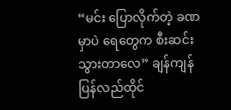“မင်း ပြောလိုက်တဲ့ ခဏမှာပဲ ရေတွေက စီးဆင်းသွားတာလေ” ချန်ကျန် ပြန်လည်ထိုင်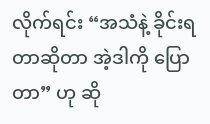လိုက်ရင်း “အသံနဲ့ ခိုင်းရတာဆိုတာ အဲ့ဒါကို ပြောတာ” ဟု ဆို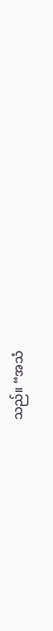သည်။ “အသံ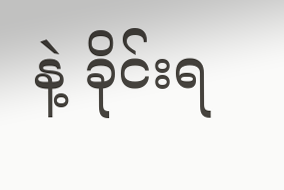နဲ့ ခိုင်းရ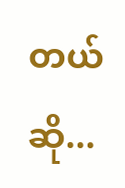တယ်ဆို...